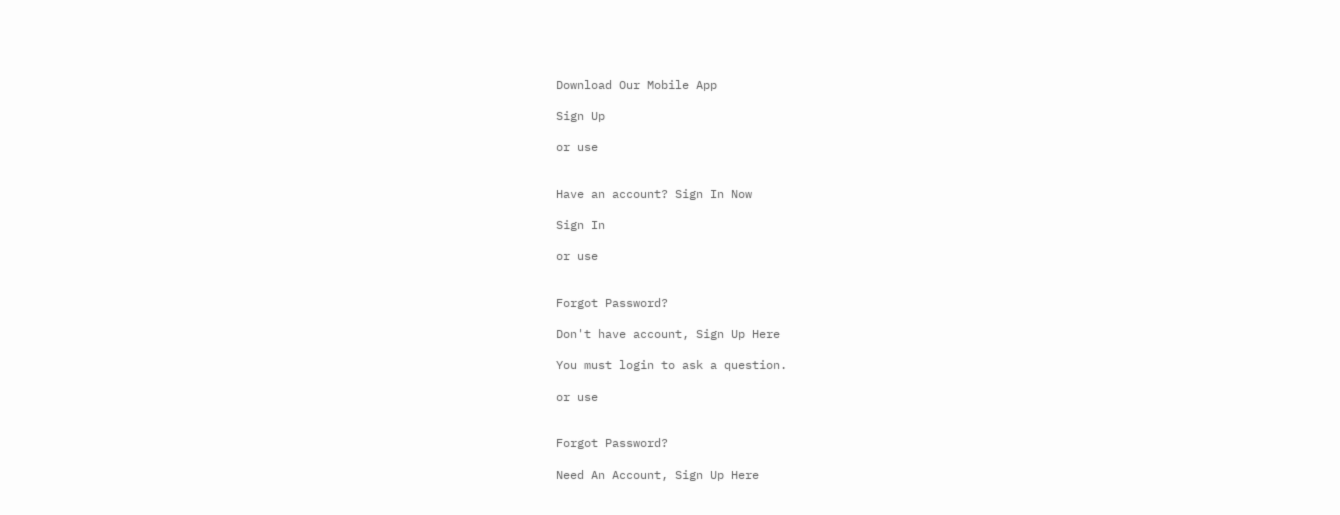Download Our Mobile App

Sign Up

or use


Have an account? Sign In Now

Sign In

or use


Forgot Password?

Don't have account, Sign Up Here

You must login to ask a question.

or use


Forgot Password?

Need An Account, Sign Up Here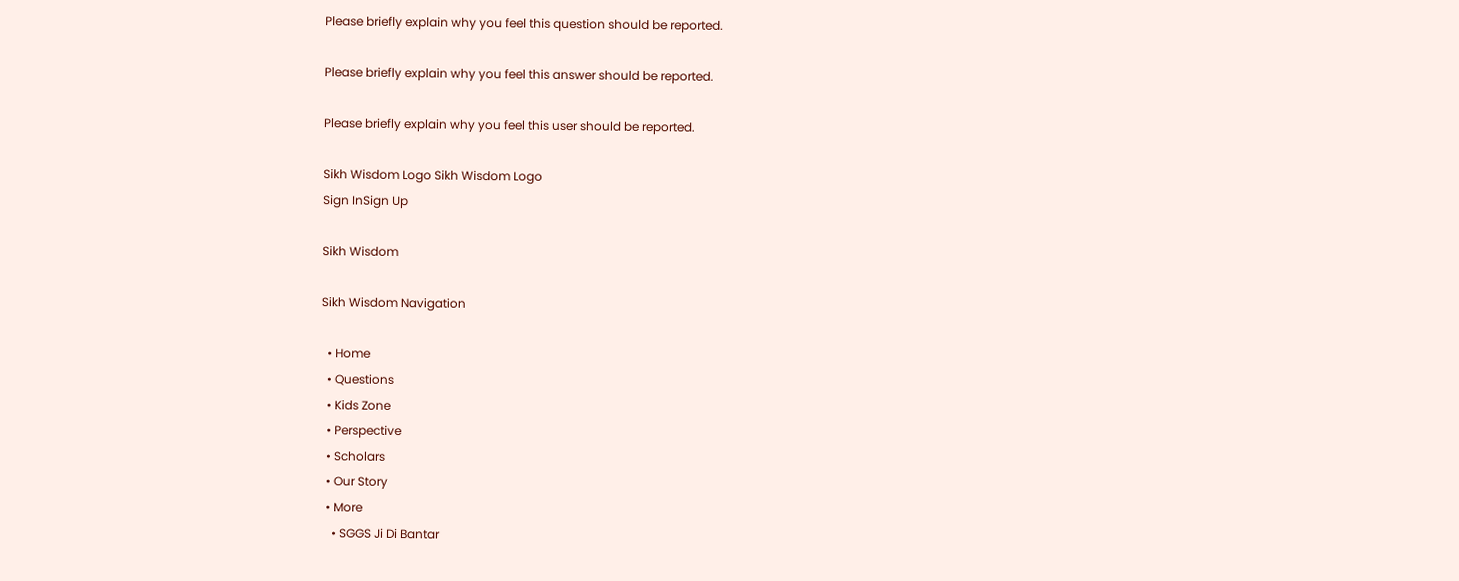Please briefly explain why you feel this question should be reported.

Please briefly explain why you feel this answer should be reported.

Please briefly explain why you feel this user should be reported.

Sikh Wisdom Logo Sikh Wisdom Logo
Sign InSign Up

Sikh Wisdom

Sikh Wisdom Navigation

  • Home
  • Questions
  • Kids Zone
  • Perspective
  • Scholars
  • Our Story
  • More
    • SGGS Ji Di Bantar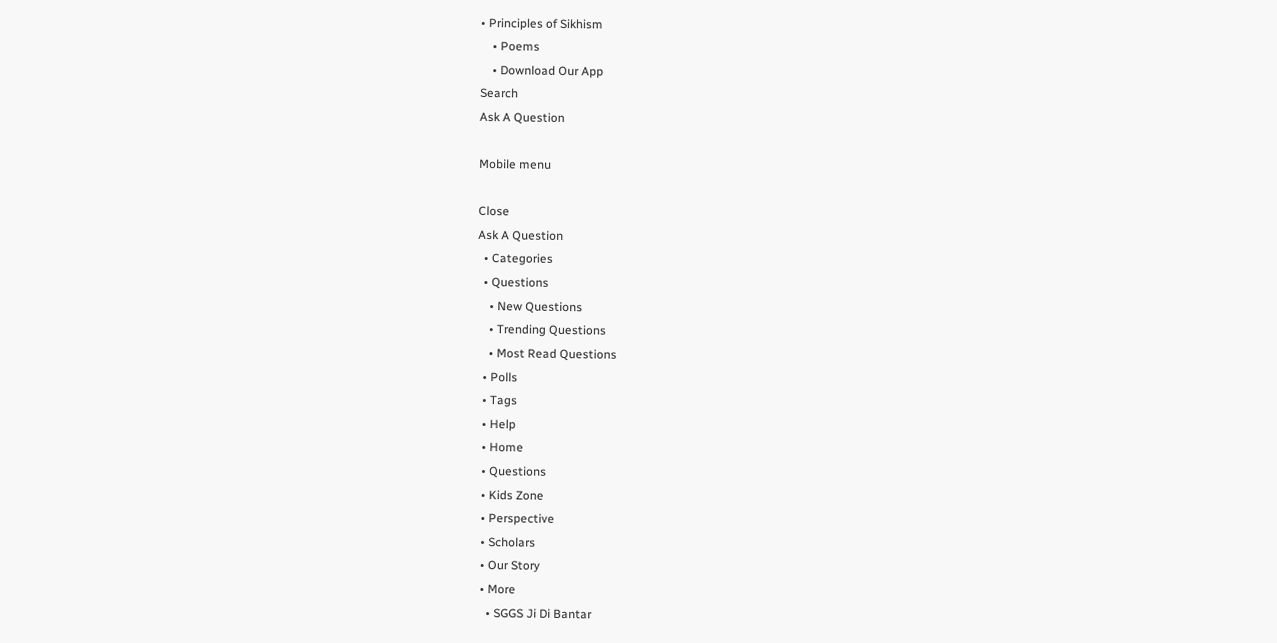• Principles of Sikhism
    • Poems
    • Download Our App
Search
Ask A Question

Mobile menu

Close
Ask A Question
  • Categories
  • Questions
    • New Questions
    • Trending Questions
    • Most Read Questions
  • Polls
  • Tags
  • Help
  • Home
  • Questions
  • Kids Zone
  • Perspective
  • Scholars
  • Our Story
  • More
    • SGGS Ji Di Bantar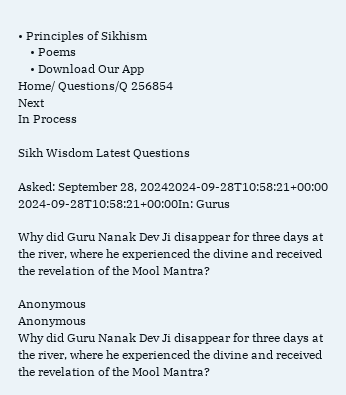• Principles of Sikhism
    • Poems
    • Download Our App
Home/ Questions/Q 256854
Next
In Process

Sikh Wisdom Latest Questions

Asked: September 28, 20242024-09-28T10:58:21+00:00 2024-09-28T10:58:21+00:00In: Gurus

Why did Guru Nanak Dev Ji disappear for three days at the river, where he experienced the divine and received the revelation of the Mool Mantra?

Anonymous
Anonymous
Why did Guru Nanak Dev Ji disappear for three days at the river, where he experienced the divine and received the revelation of the Mool Mantra?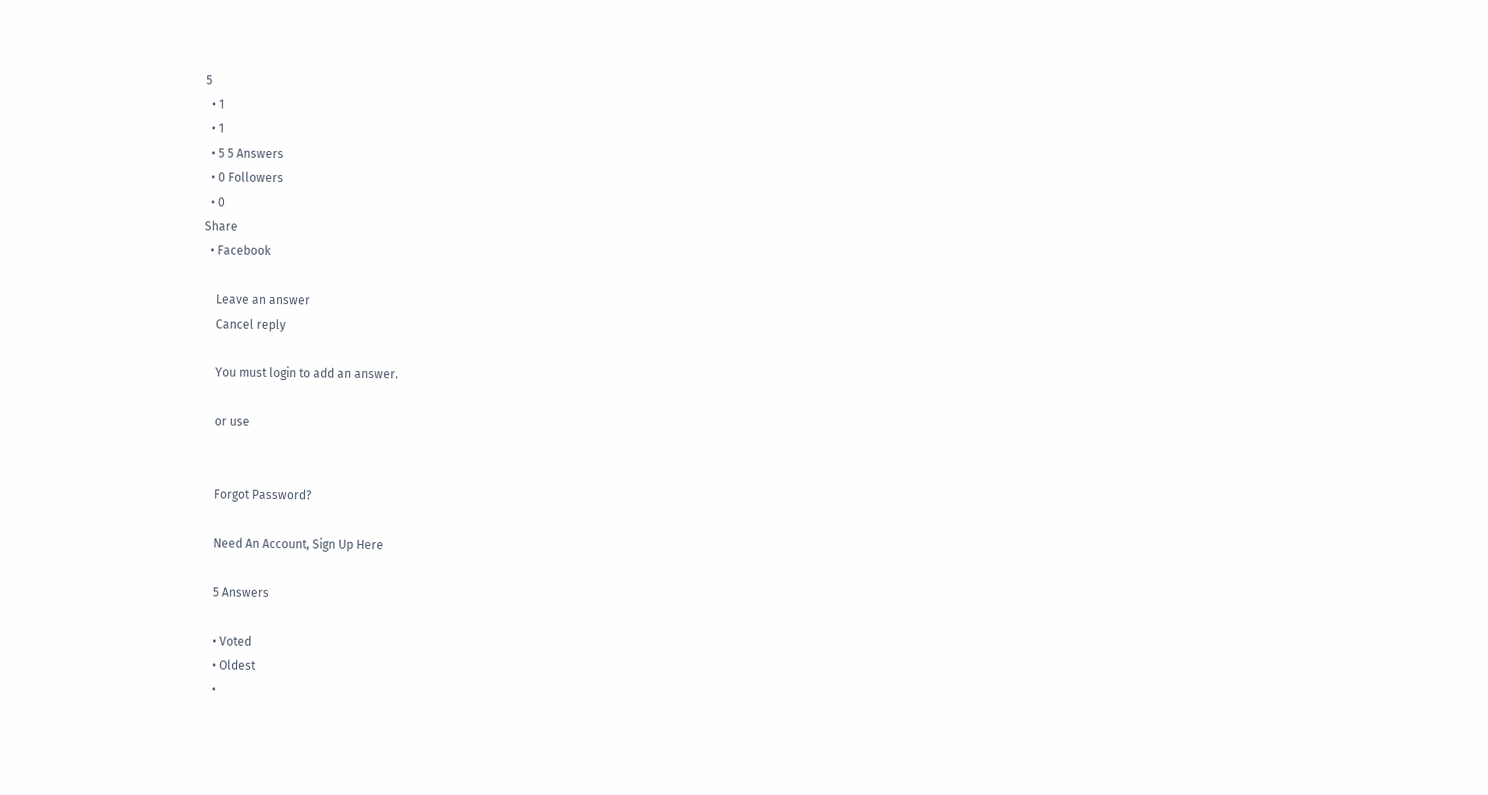5
  • 1
  • 1
  • 5 5 Answers
  • 0 Followers
  • 0
Share
  • Facebook

    Leave an answer
    Cancel reply

    You must login to add an answer.

    or use


    Forgot Password?

    Need An Account, Sign Up Here

    5 Answers

    • Voted
    • Oldest
    •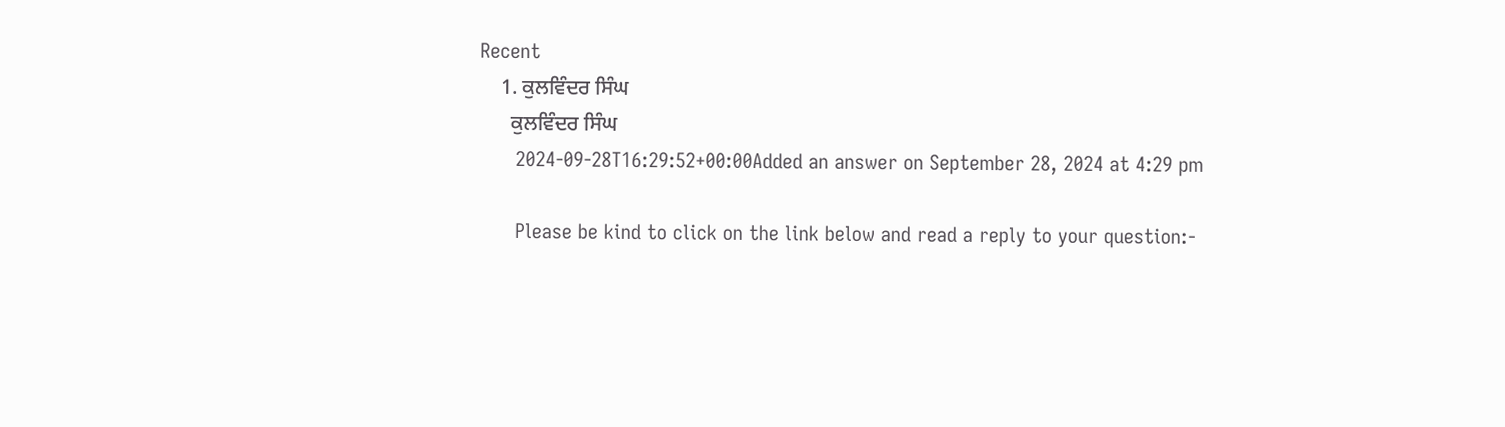Recent
    1. ਕੁਲਵਿੰਦਰ ਸਿੰਘ
      ਕੁਲਵਿੰਦਰ ਸਿੰਘ
      2024-09-28T16:29:52+00:00Added an answer on September 28, 2024 at 4:29 pm

      Please be kind to click on the link below and read a reply to your question:-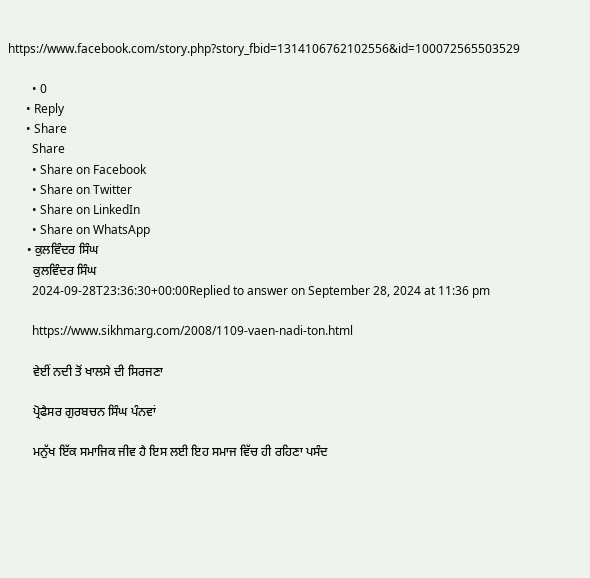https://www.facebook.com/story.php?story_fbid=1314106762102556&id=100072565503529

        • 0
      • Reply
      • Share
        Share
        • Share on Facebook
        • Share on Twitter
        • Share on LinkedIn
        • Share on WhatsApp
      • ਕੁਲਵਿੰਦਰ ਸਿੰਘ
        ਕੁਲਵਿੰਦਰ ਸਿੰਘ
        2024-09-28T23:36:30+00:00Replied to answer on September 28, 2024 at 11:36 pm

        https://www.sikhmarg.com/2008/1109-vaen-nadi-ton.html

        ਵੇਈਂ ਨਦੀ ਤੋਂ ਖਾਲਸੇ ਦੀ ਸਿਰਜਣਾ

        ਪ੍ਰੋਫੈਸਰ ਗੁਰਬਚਨ ਸਿੰਘ ਪੰਨਵਾਂ

        ਮਨੁੱਖ ਇੱਕ ਸਮਾਜਿਕ ਜੀਵ ਹੈ ਇਸ ਲਈ ਇਹ ਸਮਾਜ ਵਿੱਚ ਹੀ ਰਹਿਣਾ ਪਸੰਦ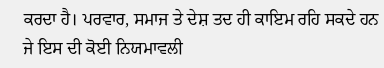ਕਰਦਾ ਹੈ। ਪਰਵਾਰ, ਸਮਾਜ ਤੇ ਦੇਸ਼ ਤਦ ਹੀ ਕਾਇਮ ਰਹਿ ਸਕਦੇ ਹਨ ਜੇ ਇਸ ਦੀ ਕੋਈ ਨਿਯਮਾਵਲੀ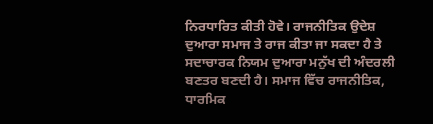ਨਿਰਧਾਰਿਤ ਕੀਤੀ ਹੋਵੇ। ਰਾਜਨੀਤਿਕ ਉਦੇਸ਼ ਦੁਆਰਾ ਸਮਾਜ ਤੇ ਰਾਜ ਕੀਤਾ ਜਾ ਸਕਦਾ ਹੈ ਤੇ ਸਦਾਚਾਰਕ ਨਿਯਮ ਦੁਆਰਾ ਮਨੁੱਖ ਦੀ ਅੰਦਰਲੀ ਬਣਤਰ ਬਣਦੀ ਹੈ। ਸਮਾਜ ਵਿੱਚ ਰਾਜਨੀਤਿਕ, ਧਾਰਮਿਕ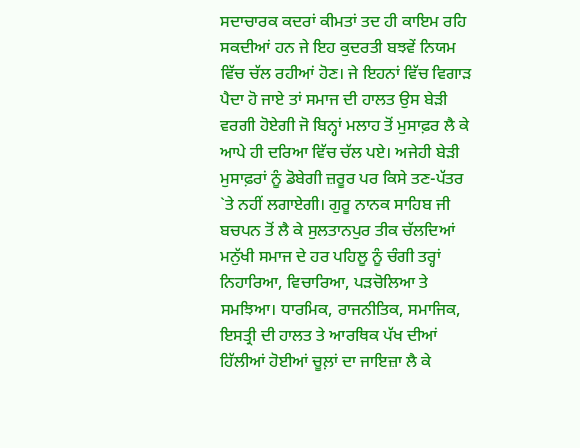ਸਦਾਚਾਰਕ ਕਦਰਾਂ ਕੀਮਤਾਂ ਤਦ ਹੀ ਕਾਇਮ ਰਹਿ ਸਕਦੀਆਂ ਹਨ ਜੇ ਇਹ ਕੁਦਰਤੀ ਬਝਵੇਂ ਨਿਯਮ ਵਿੱਚ ਚੱਲ ਰਹੀਆਂ ਹੋਣ। ਜੇ ਇਹਨਾਂ ਵਿੱਚ ਵਿਗਾੜ ਪੈਦਾ ਹੋ ਜਾਏ ਤਾਂ ਸਮਾਜ ਦੀ ਹਾਲਤ ਉਸ ਬੇੜੀ ਵਰਗੀ ਹੋਏਗੀ ਜੋ ਬਿਨ੍ਹਾਂ ਮਲਾਹ ਤੋਂ ਮੁਸਾਫ਼ਰ ਲੈ ਕੇ ਆਪੇ ਹੀ ਦਰਿਆ ਵਿੱਚ ਚੱਲ ਪਏ। ਅਜੇਹੀ ਬੇੜੀ ਮੁਸਾਫ਼ਰਾਂ ਨੂੰ ਡੋਬੇਗੀ ਜ਼ਰੂਰ ਪਰ ਕਿਸੇ ਤਣ-ਪੱਤਰ `ਤੇ ਨਹੀਂ ਲਗਾਏਗੀ। ਗੁਰੂ ਨਾਨਕ ਸਾਹਿਬ ਜੀ ਬਚਪਨ ਤੋਂ ਲੈ ਕੇ ਸੁਲਤਾਨਪੁਰ ਤੀਕ ਚੱਲਦਿਆਂ ਮਨੁੱਖੀ ਸਮਾਜ ਦੇ ਹਰ ਪਹਿਲੂ ਨੂੰ ਚੰਗੀ ਤਰ੍ਹਾਂ ਨਿਹਾਰਿਆ, ਵਿਚਾਰਿਆ, ਪੜਚੋਲਿਆ ਤੇ ਸਮਝਿਆ। ਧਾਰਮਿਕ, ਰਾਜਨੀਤਿਕ, ਸਮਾਜਿਕ, ਇਸਤ੍ਰੀ ਦੀ ਹਾਲਤ ਤੇ ਆਰਥਿਕ ਪੱਖ ਦੀਆਂ ਹਿੱਲੀਆਂ ਹੋਈਆਂ ਚੂਲ਼ਾਂ ਦਾ ਜਾਇਜ਼ਾ ਲੈ ਕੇ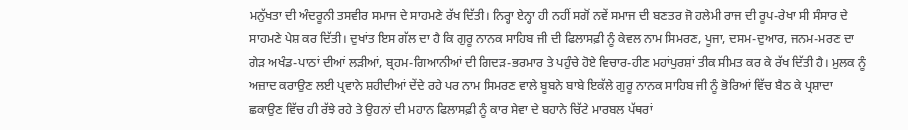ਮਨੁੱਖਤਾ ਦੀ ਅੰਦਰੂਨੀ ਤਸਵੀਰ ਸਮਾਜ ਦੇ ਸਾਹਮਣੇ ਰੱਖ ਦਿੱਤੀ। ਨਿਰ੍ਹਾ ਏਨ੍ਹਾ ਹੀ ਨਹੀਂ ਸਗੋਂ ਨਵੇਂ ਸਮਾਜ ਦੀ ਬਣਤਰ ਜੋ ਹਲੇਮੀ ਰਾਜ ਦੀ ਰੂਪ-ਰੇਖਾ ਸੀ ਸੰਸਾਰ ਦੇ ਸਾਹਮਣੇ ਪੇਸ਼ ਕਰ ਦਿੱਤੀ। ਦੁਖਾਂਤ ਇਸ ਗੱਲ ਦਾ ਹੈ ਕਿ ਗੁਰੂ ਨਾਨਕ ਸਾਹਿਬ ਜੀ ਦੀ ਫਿਲਾਸਫ਼ੀ ਨੂੰ ਕੇਵਲ ਨਾਮ ਸਿਮਰਣ, ਪੂਜਾ, ਦਸਮ-ਦੁਆਰ, ਜਨਮ-ਮਰਣ ਦਾ ਗੇੜ ਅਖੰਡ-ਪਾਠਾਂ ਦੀਆਂ ਲੜੀਆਂ, ਬ੍ਰਹਮ-ਗਿਆਨੀਆਂ ਦੀ ਗਿਦੜ-ਭਰਮਾਰ ਤੇ ਪਹੁੰਚੇ ਹੋਏ ਵਿਚਾਰ-ਹੀਣ ਮਹਾਂਪੁਰਸ਼ਾਂ ਤੀਕ ਸੀਮਤ ਕਰ ਕੇ ਰੱਖ ਦਿੱਤੀ ਹੈ। ਮੁਲਕ ਨੂੰ ਅਜ਼ਾਦ ਕਰਾਉਣ ਲਈ ਪ੍ਰਵਾਨੇ ਸ਼ਹੀਦੀਆਂ ਦੇਂਦੇ ਰਹੇ ਪਰ ਨਾਮ ਸਿਮਰਣ ਵਾਲੇ ਬੂਬਨੇ ਬਾਬੇ ਇਕੱਲੇ ਗੁਰੂ ਨਾਨਕ ਸਾਹਿਬ ਜੀ ਨੂੰ ਭੋਰਿਆਂ ਵਿੱਚ ਬੈਠ ਕੇ ਪ੍ਰਸ਼ਾਦਾ ਛਕਾਉਣ ਵਿੱਚ ਹੀ ਰੱਝੇ ਰਹੇ ਤੇ ਉਹਨਾਂ ਦੀ ਮਹਾਨ ਫਿਲਾਸਫ਼ੀ ਨੂੰ ਕਾਰ ਸੇਵਾ ਦੇ ਬਹਾਨੇ ਚਿੱਟੇ ਮਾਰਬਲ ਪੱਥਰਾਂ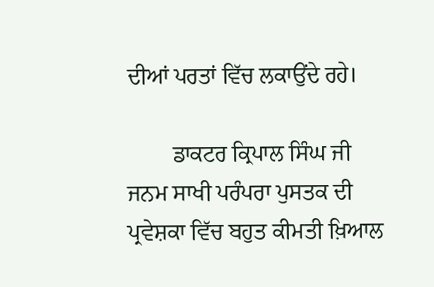ਦੀਆਂ ਪਰਤਾਂ ਵਿੱਚ ਲਕਾਉਂਦੇ ਰਹੇ।

        ਡਾਕਟਰ ਕ੍ਰਿਪਾਲ ਸਿੰਘ ਜੀ ਜਨਮ ਸਾਖੀ ਪਰੰਪਰਾ ਪੁਸਤਕ ਦੀ ਪ੍ਰਵੇਸ਼ਕਾ ਵਿੱਚ ਬਹੁਤ ਕੀਮਤੀ ਖ਼ਿਆਲ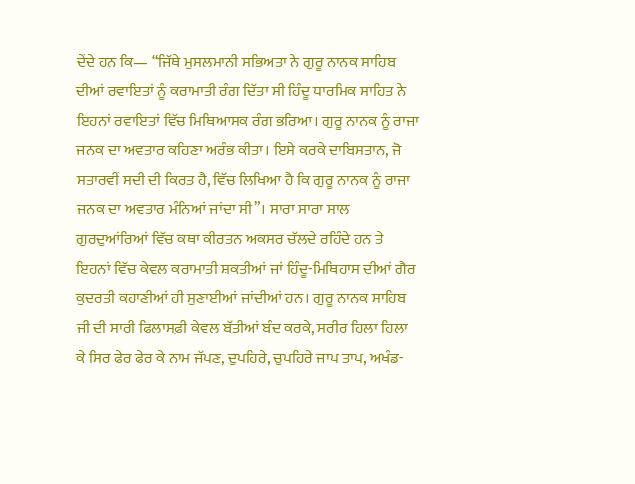ਦੇਂਦੇ ਹਨ ਕਿ— “ਜਿੱਥੇ ਮੁਸਲਮਾਨੀ ਸਭਿਅਤਾ ਨੇ ਗੁਰੂ ਨਾਨਕ ਸਾਹਿਬ ਦੀਆਂ ਰਵਾਇਤਾਂ ਨੂੰ ਕਰਾਮਾਤੀ ਰੰਗ ਦਿੱਤਾ ਸੀ ਹਿੰਦੂ ਧਾਰਮਿਕ ਸਾਹਿਤ ਨੇ ਇਹਨਾਂ ਰਵਾਇਤਾਂ ਵਿੱਚ ਮਿਥਿਆਸਕ ਰੰਗ ਭਰਿਆ। ਗੁਰੂ ਨਾਨਕ ਨੂੰ ਰਾਜਾ ਜਨਕ ਦਾ ਅਵਤਾਰ ਕਹਿਣਾ ਅਰੰਭ ਕੀਤਾ। ਇਸੇ ਕਰਕੇ ਦਾਬਿਸਤਾਨ, ਜੋ ਸਤਾਰਵੀਂ ਸਦੀ ਦੀ ਕਿਰਤ ਹੈ, ਵਿੱਚ ਲਿਖਿਆ ਹੈ ਕਿ ਗੁਰੂ ਨਾਨਕ ਨੂੰ ਰਾਜਾ ਜਨਕ ਦਾ ਅਵਤਾਰ ਮੰਨਿਆਂ ਜਾਂਦਾ ਸੀ”। ਸਾਰਾ ਸਾਰਾ ਸਾਲ ਗੁਰਦੁਆਂਰਿਆਂ ਵਿੱਚ ਕਥਾ ਕੀਰਤਨ ਅਕਸਰ ਚੱਲਦੇ ਰਹਿੰਦੇ ਹਨ ਤੇ ਇਹਨਾਂ ਵਿੱਚ ਕੇਵਲ ਕਰਾਮਾਤੀ ਸ਼ਕਤੀਆਂ ਜਾਂ ਹਿੰਦੂ-ਮਿਥਿਹਾਸ ਦੀਆਂ ਗੈਰ ਕੁਦਰਤੀ ਕਹਾਣੀਆਂ ਹੀ ਸੁਣਾਈਆਂ ਜਾਂਦੀਆਂ ਹਨ। ਗੁਰੂ ਨਾਨਕ ਸਾਹਿਬ ਜੀ ਦੀ ਸਾਰੀ ਫਿਲਾਸਫ਼ੀ ਕੇਵਲ ਬੱਤੀਆਂ ਬੰਦ ਕਰਕੇ, ਸਰੀਰ ਹਿਲਾ ਹਿਲਾ ਕੇ ਸਿਰ ਫੇਰ ਫੇਰ ਕੇ ਨਾਮ ਜੱਪਣ, ਦੁਪਹਿਰੇ, ਚੁਪਹਿਰੇ ਜਾਪ ਤਾਪ, ਅਖੰਡ-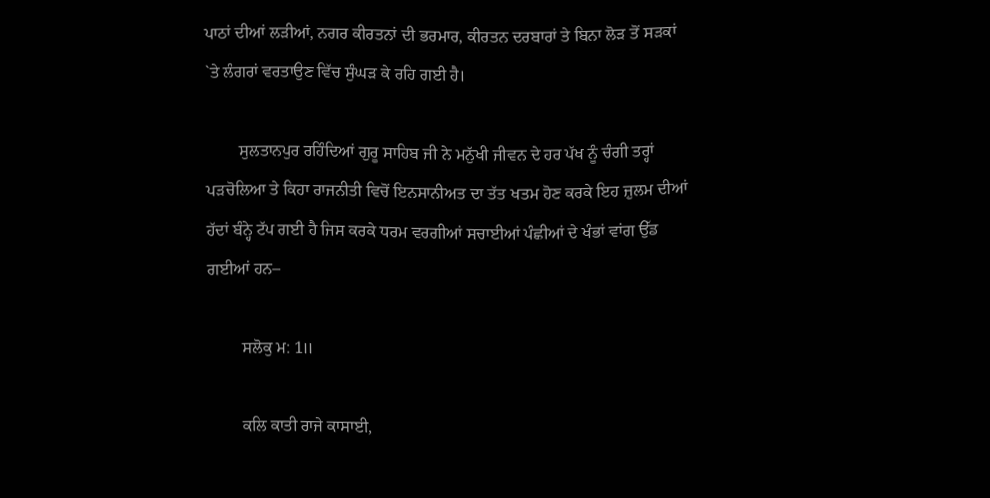ਪਾਠਾਂ ਦੀਆਂ ਲੜੀਆਂ, ਨਗਰ ਕੀਰਤਨਾਂ ਦੀ ਭਰਮਾਰ, ਕੀਰਤਨ ਦਰਬਾਰਾਂ ਤੇ ਬਿਨਾ ਲੋੜ ਤੋਂ ਸੜਕਾਂ `ਤੇ ਲੰਗਰਾਂ ਵਰਤਾਉਣ ਵਿੱਚ ਸੁੰਘੜ ਕੇ ਰਹਿ ਗਈ ਹੈ।

        ਸੁਲਤਾਨਪੁਰ ਰਹਿੰਦਿਆਂ ਗੁਰੂ ਸਾਹਿਬ ਜੀ ਨੇ ਮਨੁੱਖੀ ਜੀਵਨ ਦੇ ਹਰ ਪੱਖ ਨੂੰ ਚੰਗੀ ਤਰ੍ਹਾਂ ਪੜਚੋਲਿਆ ਤੇ ਕਿਹਾ ਰਾਜਨੀਤੀ ਵਿਚੋਂ ਇਨਸਾਨੀਅਤ ਦਾ ਤੱਤ ਖਤਮ ਹੋਣ ਕਰਕੇ ਇਹ ਜ਼ੁਲਮ ਦੀਆਂ ਹੱਦਾਂ ਬੰਨ੍ਹੇ ਟੱਪ ਗਈ ਹੈ ਜਿਸ ਕਰਕੇ ਧਰਮ ਵਰਗੀਆਂ ਸਚਾਈਆਂ ਪੰਛੀਆਂ ਦੇ ਖੰਭਾਂ ਵਾਂਗ ਉੱਡ ਗਈਆਂ ਹਨ–

        ਸਲੋਕੁ ਮ: 1॥

        ਕਲਿ ਕਾਤੀ ਰਾਜੇ ਕਾਸਾਈ,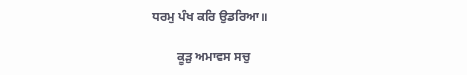ਧਰਮੁ ਪੰਖ ਕਰਿ ਉਡਰਿਆ॥

        ਕੂੜੁ ਅਮਾਵਸ ਸਚੁ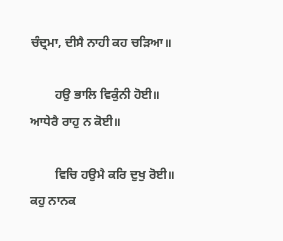ਚੰਦ੍ਰਮਾ, ਦੀਸੈ ਨਾਹੀ ਕਹ ਚੜਿਆ॥

        ਹਉ ਭਾਲਿ ਵਿਕੁੰਨੀ ਹੋਈ॥ ਆਧੇਰੈ ਰਾਹੁ ਨ ਕੋਈ॥

        ਵਿਚਿ ਹਉਮੈ ਕਰਿ ਦੁਖੁ ਰੋਈ॥ ਕਹੁ ਨਾਨਕ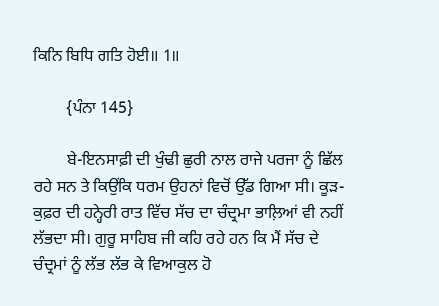ਕਿਨਿ ਬਿਧਿ ਗਤਿ ਹੋਈ॥ 1॥

        {ਪੰਨਾ 145}

        ਬੇ-ਇਨਸਾਫ਼ੀ ਦੀ ਖੁੰਢੀ ਛੁਰੀ ਨਾਲ ਰਾਜੇ ਪਰਜਾ ਨੂੰ ਛਿੱਲ ਰਹੇ ਸਨ ਤੇ ਕਿਉਂਕਿ ਧਰਮ ਉਹਨਾਂ ਵਿਚੋਂ ਉੱਡ ਗਿਆ ਸੀ। ਕੂੜ-ਕੁਫ਼ਰ ਦੀ ਹਨ੍ਹੇਰੀ ਰਾਤ ਵਿੱਚ ਸੱਚ ਦਾ ਚੰਦ੍ਰਮਾ ਭਾਲ਼ਿਆਂ ਵੀ ਨਹੀਂ ਲੱਭਦਾ ਸੀ। ਗੁਰੂ ਸਾਹਿਬ ਜੀ ਕਹਿ ਰਹੇ ਹਨ ਕਿ ਮੈਂ ਸੱਚ ਦੇ ਚੰਦ੍ਰਮਾਂ ਨੂੰ ਲੱਭ ਲੱਭ ਕੇ ਵਿਆਕੁਲ ਹੋ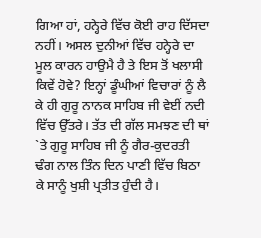ਗਿਆ ਹਾਂ, ਹਨ੍ਹੇਰੇ ਵਿੱਚ ਕੋਈ ਰਾਹ ਦਿੱਸਦਾ ਨਹੀਂ। ਅਸਲ ਦੁਨੀਆਂ ਵਿੱਚ ਹਨ੍ਹੇਰੇ ਦਾ ਮੂਲ ਕਾਰਨ ਹਾਉਮੈ ਹੈ ਤੇ ਇਸ ਤੋਂ ਖਲਾਸੀ ਕਿਵੇਂ ਹੋਵੇ? ਇਨ੍ਹਾਂ ਡੂੰਘੀਆਂ ਵਿਚਾਰਾਂ ਨੂੰ ਲੈ ਕੇ ਹੀ ਗੁਰੂ ਨਾਨਕ ਸਾਹਿਬ ਜੀ ਵੇਈਂ ਨਦੀ ਵਿੱਚ ਉੱਤਰੇ। ਤੱਤ ਦੀ ਗੱਲ ਸਮਝਣ ਦੀ ਥਾਂ `ਤੇ ਗੁਰੂ ਸਾਹਿਬ ਜੀ ਨੂੰ ਗੈਰ-ਕੁਦਰਤੀ ਢੰਗ ਨਾਲ ਤਿੰਨ ਦਿਨ ਪਾਣੀ ਵਿੱਚ ਬਿਠਾ ਕੇ ਸਾਨੂੰ ਖੁਸ਼ੀ ਪ੍ਰਤੀਤ ਹੁੰਦੀ ਹੈ।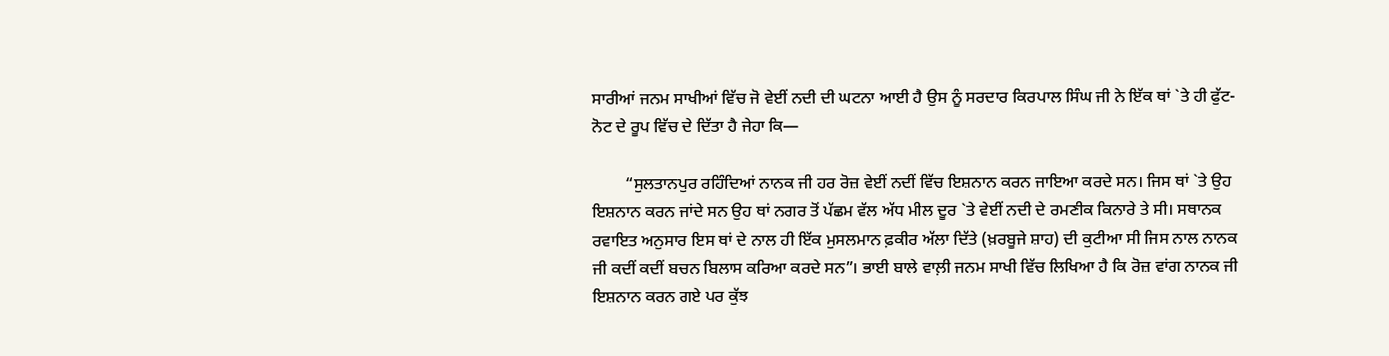ਸਾਰੀਆਂ ਜਨਮ ਸਾਖੀਆਂ ਵਿੱਚ ਜੋ ਵੇਈਂ ਨਦੀ ਦੀ ਘਟਨਾ ਆਈ ਹੈ ਉਸ ਨੂੰ ਸਰਦਾਰ ਕਿਰਪਾਲ ਸਿੰਘ ਜੀ ਨੇ ਇੱਕ ਥਾਂ `ਤੇ ਹੀ ਫੁੱਟ-ਨੋਟ ਦੇ ਰੂਪ ਵਿੱਚ ਦੇ ਦਿੱਤਾ ਹੈ ਜੇਹਾ ਕਿ—

        “ਸੁਲਤਾਨਪੁਰ ਰਹਿੰਦਿਆਂ ਨਾਨਕ ਜੀ ਹਰ ਰੋਜ਼ ਵੇਈਂ ਨਦੀਂ ਵਿੱਚ ਇਸ਼ਨਾਨ ਕਰਨ ਜਾਇਆ ਕਰਦੇ ਸਨ। ਜਿਸ ਥਾਂ `ਤੇ ਉਹ ਇਸ਼ਨਾਨ ਕਰਨ ਜਾਂਦੇ ਸਨ ਉਹ ਥਾਂ ਨਗਰ ਤੋਂ ਪੱਛਮ ਵੱਲ ਅੱਧ ਮੀਲ ਦੂਰ `ਤੇ ਵੇਈਂ ਨਦੀ ਦੇ ਰਮਣੀਕ ਕਿਨਾਰੇ ਤੇ ਸੀ। ਸਥਾਨਕ ਰਵਾਇਤ ਅਨੁਸਾਰ ਇਸ ਥਾਂ ਦੇ ਨਾਲ ਹੀ ਇੱਕ ਮੁਸਲਮਾਨ ਫ਼ਕੀਰ ਅੱਲਾ ਦਿੱਤੇ (ਖ਼ਰਬੂਜੇ ਸ਼ਾਹ) ਦੀ ਕੁਟੀਆ ਸੀ ਜਿਸ ਨਾਲ ਨਾਨਕ ਜੀ ਕਦੀਂ ਕਦੀਂ ਬਚਨ ਬਿਲਾਸ ਕਰਿਆ ਕਰਦੇ ਸਨ”। ਭਾਈ ਬਾਲੇ ਵਾਲ਼ੀ ਜਨਮ ਸਾਖੀ ਵਿੱਚ ਲਿਖਿਆ ਹੈ ਕਿ ਰੋਜ਼ ਵਾਂਗ ਨਾਨਕ ਜੀ ਇਸ਼ਨਾਨ ਕਰਨ ਗਏ ਪਰ ਕੁੱਝ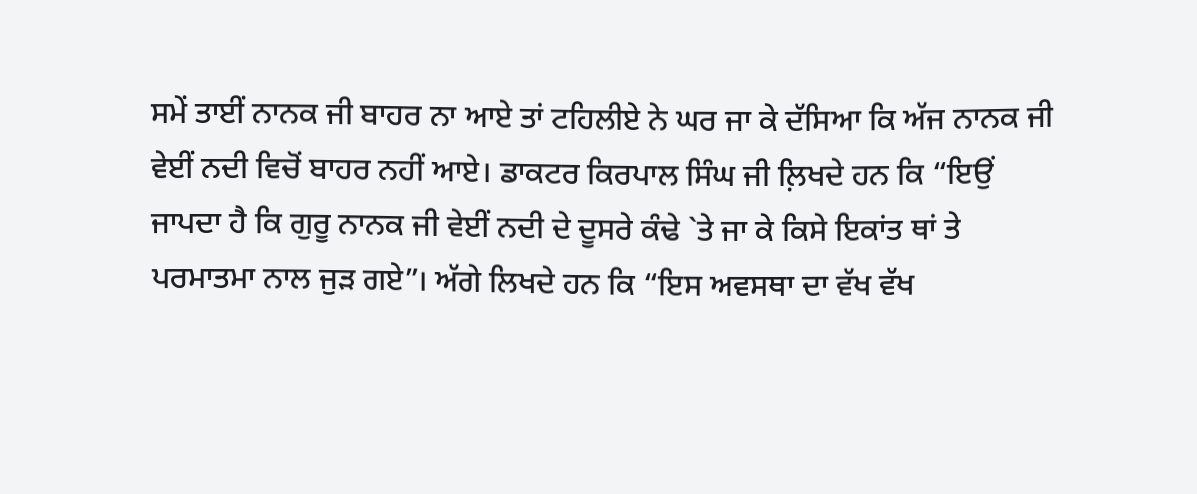ਸਮੇਂ ਤਾਈਂ ਨਾਨਕ ਜੀ ਬਾਹਰ ਨਾ ਆਏ ਤਾਂ ਟਹਿਲੀਏ ਨੇ ਘਰ ਜਾ ਕੇ ਦੱਸਿਆ ਕਿ ਅੱਜ ਨਾਨਕ ਜੀ ਵੇਈਂ ਨਦੀ ਵਿਚੋਂ ਬਾਹਰ ਨਹੀਂ ਆਏ। ਡਾਕਟਰ ਕਿਰਪਾਲ ਸਿੰਘ ਜੀ ਲ਼ਿਖਦੇ ਹਨ ਕਿ “ਇਉਂ ਜਾਪਦਾ ਹੈ ਕਿ ਗੁਰੂ ਨਾਨਕ ਜੀ ਵੇਈਂ ਨਦੀ ਦੇ ਦੂਸਰੇ ਕੰਢੇ `ਤੇ ਜਾ ਕੇ ਕਿਸੇ ਇਕਾਂਤ ਥਾਂ ਤੇ ਪਰਮਾਤਮਾ ਨਾਲ ਜੁੜ ਗਏ”। ਅੱਗੇ ਲਿਖਦੇ ਹਨ ਕਿ “ਇਸ ਅਵਸਥਾ ਦਾ ਵੱਖ ਵੱਖ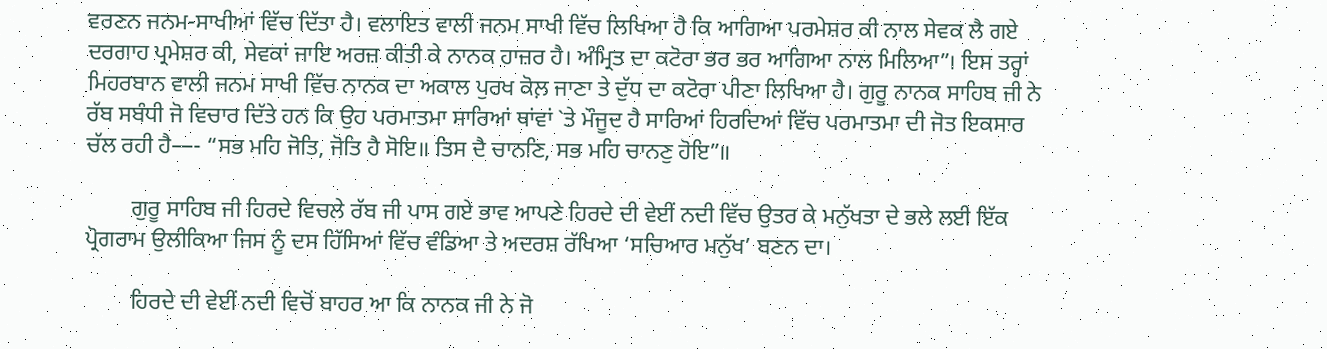ਵਰਣਨ ਜਨਮ-ਸਾਖੀਆਂ ਵਿੱਚ ਦਿੱਤਾ ਹੈ। ਵਲਾਇਤ ਵਾਲੀ ਜਨਮ ਸਾਖੀ ਵਿੱਚ ਲਿਖਿਆ ਹੈ ਕਿ ਆਗਿਆ ਪਰਮੇਸ਼ਰ ਕੀ ਨਾਲ ਸੇਵਕ ਲੈ ਗਏ ਦਰਗਾਹ ਪ੍ਰਮੇਸ਼ਰ ਕੀ, ਸੇਵਕਾਂ ਜਾਇ ਅਰਜ਼ ਕੀਤੀ ਕੇ ਨਾਨਕ ਹਾਜ਼ਰ ਹੈ। ਅੰਮ੍ਰਿਤ ਦਾ ਕਟੋਰਾ ਭਰ ਭਰ ਆਗਿਆ ਨਾਲ ਮਿਲਿਆ”। ਇਸ ਤਰ੍ਹਾਂ ਮਿਹਰਬਾਨ ਵਾਲੀ ਜਨਮ ਸਾਖੀ ਵਿੱਚ ਨਾਨਕ ਦਾ ਅਕਾਲ ਪੁਰਖ ਕੋਲ਼ ਜਾਣਾ ਤੇ ਦੁੱਧ ਦਾ ਕਟੋਰਾ ਪੀਣਾ ਲਿਖਿਆ ਹੈ। ਗੁਰੂ ਨਾਨਕ ਸਾਹਿਬ ਜੀ ਨੇ ਰੱਬ ਸਬੰਧੀ ਜੋ ਵਿਚਾਰ ਦਿੱਤੇ ਹਨ ਕਿ ਉਹ ਪਰਮਾਤਮਾ ਸਾਰਿਆਂ ਥਾਂਵਾਂ `ਤੇ ਮੌਜੂਦ ਹੈ ਸਾਰਿਆਂ ਹਿਰਦਿਆਂ ਵਿੱਚ ਪਰਮਾਤਮਾ ਦੀ ਜੋਤ ਇਕਸਾਰ ਚੱਲ ਰਹੀ ਹੈ—- “ਸਭ ਮਹਿ ਜੋਤਿ, ਜੋਤਿ ਹੈ ਸੋਇ॥ ਤਿਸ ਦੈ ਚਾਨਣਿ, ਸਭ ਮਹਿ ਚਾਨਣੁ ਹੋਇ”॥

        ਗੁਰੂ ਸਾਹਿਬ ਜੀ ਹਿਰਦੇ ਵਿਚਲੇ ਰੱਬ ਜੀ ਪਾਸ ਗਏ ਭਾਵ ਆਪਣੇ ਹਿਰਦੇ ਦੀ ਵੇਈਂ ਨਦੀ ਵਿੱਚ ਉਤਰ ਕੇ ਮਨੁੱਖਤਾ ਦੇ ਭਲੇ ਲਈ ਇੱਕ ਪ੍ਰੋਗਰਾਮ ਉਲੀਕਿਆ ਜਿਸ ਨੂੰ ਦਸ ਹਿੱਸਿਆਂ ਵਿੱਚ ਵੰਡਿਆ ਤੇ ਅਦਰਸ਼ ਰੱਖਿਆ ‘ਸਚਿਆਰ ਮਨੁੱਖ’ ਬਣਨ ਦਾ।

        ਹਿਰਦੇ ਦੀ ਵੇਈਂ ਨਦੀ ਵਿਚੋਂ ਬਾਹਰ ਆ ਕਿ ਨਾਨਕ ਜੀ ਨੇ ਜੋ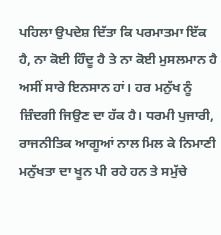ਪਹਿਲਾ ਉਪਦੇਸ਼ ਦਿੱਤਾ ਕਿ ਪਰਮਾਤਮਾ ਇੱਕ ਹੈ, ਨਾ ਕੋਈ ਹਿੰਦੂ ਹੈ ਤੇ ਨਾ ਕੋਈ ਮੁਸਲਮਾਨ ਹੈ ਅਸੀਂ ਸਾਰੇ ਇਨਸਾਨ ਹਾਂ। ਹਰ ਮਨੁੱਖ ਨੂੰ ਜ਼ਿੰਦਗੀ ਜਿਉਣ ਦਾ ਹੱਕ ਹੈ। ਧਰਮੀ ਪੁਜਾਰੀ, ਰਾਜਨੀਤਿਕ ਆਗੂਆਂ ਨਾਲ ਮਿਲ ਕੇ ਨਿਮਾਣੀ ਮਨੁੱਖਤਾ ਦਾ ਖੂਨ ਪੀ ਰਹੇ ਹਨ ਤੇ ਸਮੁੱਚੇ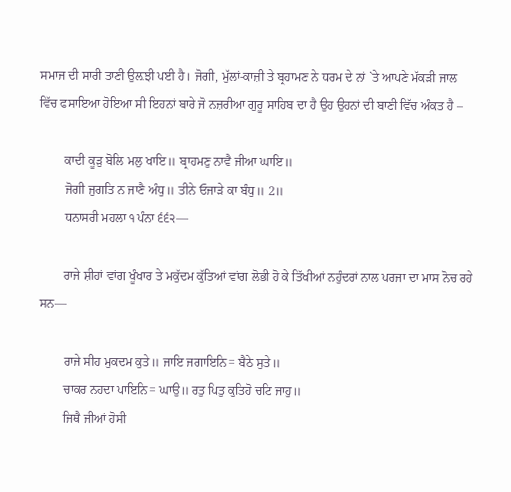ਸਮਾਜ ਦੀ ਸਾਰੀ ਤਾਣੀ ਉਲ਼ਝੀ ਪਈ ਹੈ। ਜੋਗੀ, ਮੁੱਲਾਂ-ਕਾਜ਼ੀ ਤੇ ਬ੍ਰਹਾਮਣ ਨੇ ਧਰਮ ਦੇ ਨਾਂ `ਤੇ ਆਪਣੇ ਮੱਕੜੀ ਜਾਲ ਵਿੱਚ ਫਸਾਇਆ ਹੋਇਆ ਸੀ ਇਹਨਾਂ ਬਾਰੇ ਜੋ ਨਜ਼ਰੀਆ ਗੁਰੂ ਸਾਹਿਬ ਦਾ ਹੈ ਉਹ ਉਹਨਾਂ ਦੀ ਬਾਣੀ ਵਿੱਚ ਅੰਕਤ ਹੈ –

        ਕਾਦੀ ਕੂੜੁ ਬੋਲਿ ਮਲੁ ਖਾਇ॥ ਬ੍ਰਾਹਮਣੁ ਨਾਵੈ ਜੀਆ ਘਾਇ॥
        ਜੋਗੀ ਜੁਗਤਿ ਨ ਜਾਣੈ ਅੰਧੁ॥ ਤੀਨੇ ਓਜਾੜੇ ਕਾ ਬੰਧੁ॥ 2॥
        ਧਨਾਸਰੀ ਮਹਲਾ ੧ ਪੰਨਾ ੬੬੨—

        ਰਾਜੇ ਸ਼ੀਹਾਂ ਵਾਂਗ ਖੂੰਖਾਰ ਤੇ ਮਕੁੱਦਮ ਕੁੱਤਿਆਂ ਵਾਂਗ ਲੋਭੀ ਹੋ ਕੇ ਤਿੱਖੀਆਂ ਨਹੁੰਦਰਾਂ ਨਾਲ ਪਰਜਾ ਦਾ ਮਾਸ ਨੋਚ ਰਹੇ ਸਨ—

        ਰਾਜੇ ਸੀਹ ਮੁਕਦਮ ਕੁਤੇ॥ ਜਾਇ ਜਗਾਇਨਿ= ਬੈਠੇ ਸੁਤੇ॥
        ਚਾਕਰ ਨਹਦਾ ਪਾਇਨਿ= ਘਾਉ॥ ਰਤੁ ਪਿਤੁ ਕੁਤਿਹੋ ਚਟਿ ਜਾਹੁ॥
        ਜਿਥੈ ਜੀਆਂ ਹੋਸੀ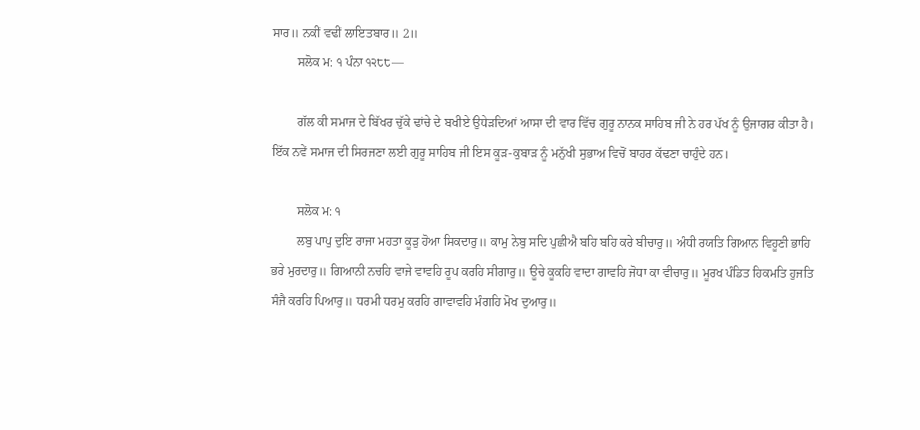ਸਾਰ॥ ਨਕੀਂ ਵਢੀਂ ਲਾਇਤਬਾਰ॥ 2॥
        ਸਲੋਕ ਮ: ੧ ਪੰਨਾ ੧੨੮੮—

        ਗੱਲ ਕੀ ਸਮਾਜ ਦੇ ਬਿੱਖਰ ਚੁੱਕੇ ਢਾਂਚੇ ਦੇ ਬਖੀਏ ਉਧੇੜਦਿਆਂ ਆਸਾ ਦੀ ਵਾਰ ਵਿੱਚ ਗੁਰੂ ਨਾਨਕ ਸਾਹਿਬ ਜੀ ਨੇ ਹਰ ਪੱਖ ਨੂੰ ਉਜਾਗਰ ਕੀਤਾ ਹੈ। ਇੱਕ ਨਵੇਂ ਸਮਾਜ ਦੀ ਸਿਰਜਣਾ ਲਈ ਗੁਰੂ ਸਾਹਿਬ ਜੀ ਇਸ ਕੂੜ-ਕੁਬਾੜ ਨੂੰ ਮਨੁੱਖੀ ਸੁਭਾਅ ਵਿਚੋਂ ਬਾਹਰ ਕੱਢਣਾ ਚਾਹੁੰਦੇ ਹਨ।

        ਸਲੋਕ ਮ: ੧
        ਲਬੁ ਪਾਪੁ ਦੁਇ ਰਾਜਾ ਮਹਤਾ ਕੂੜੁ ਹੋਆ ਸਿਕਦਾਰੁ॥ ਕਾਮੁ ਨੇਬੁ ਸਦਿ ਪੁਛੀਐ ਬਹਿ ਬਹਿ ਕਰੇ ਬੀਚਾਰੁ॥ ਅੰਧੀ ਰਯਤਿ ਗਿਆਨ ਵਿਹੂਣੀ ਭਾਹਿ ਭਰੇ ਮੁਰਦਾਰੁ॥ ਗਿਆਨੀ ਨਚਹਿ ਵਾਜੇ ਵਾਵਹਿ ਰੂਪ ਕਰਹਿ ਸੀਗਾਰੁ॥ ਊਚੇ ਕੂਕਹਿ ਵਾਦਾ ਗਾਵਹਿ ਜੋਧਾ ਕਾ ਵੀਚਾਰੁ॥ ਮੂਰਖ ਪੰਡਿਤ ਹਿਕਮਤਿ ਹੁਜਤਿ ਸੰਜੈ ਕਰਹਿ ਪਿਆਰੁ॥ ਧਰਮੀ ਧਰਮੁ ਕਰਹਿ ਗਾਵਾਵਹਿ ਮੰਗਹਿ ਮੋਖ ਦੁਆਰੁ॥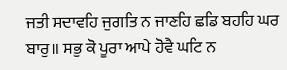ਜਤੀ ਸਦਾਵਹਿ ਜੁਗਤਿ ਨ ਜਾਣਹਿ ਛਡਿ ਬਹਹਿ ਘਰ ਬਾਰੁ॥ ਸਭੁ ਕੋ ਪੂਰਾ ਆਪੇ ਹੋਵੈ ਘਟਿ ਨ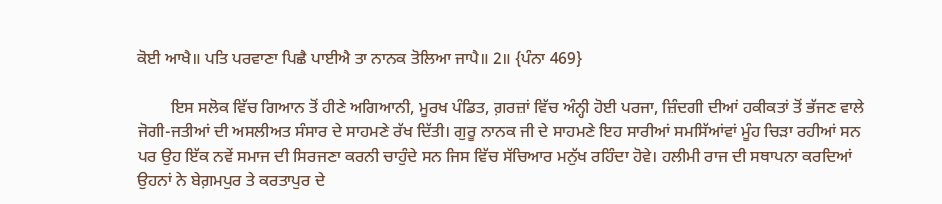ਕੋਈ ਆਖੈ॥ ਪਤਿ ਪਰਵਾਣਾ ਪਿਛੈ ਪਾਈਐ ਤਾ ਨਾਨਕ ਤੋਲਿਆ ਜਾਪੈ॥ 2॥ {ਪੰਨਾ 469}

        ਇਸ ਸਲੋਕ ਵਿੱਚ ਗਿਆਨ ਤੋਂ ਹੀਣੇ ਅਗਿਆਨੀ, ਮੂਰਖ ਪੰਡਿਤ, ਗ਼ਰਜ਼ਾਂ ਵਿੱਚ ਅੰਨ੍ਹੀ ਹੋਈ ਪਰਜਾ, ਜ਼ਿੰਦਗੀ ਦੀਆਂ ਹਕੀਕਤਾਂ ਤੋਂ ਭੱਜਣ ਵਾਲੇ ਜੋਗੀ-ਜਤੀਆਂ ਦੀ ਅਸਲੀਅਤ ਸੰਸਾਰ ਦੇ ਸਾਹਮਣੇ ਰੱਖ ਦਿੱਤੀ। ਗੁਰੂ ਨਾਨਕ ਜੀ ਦੇ ਸਾਹਮਣੇ ਇਹ ਸਾਰੀਆਂ ਸਮਸਿੱਆਂਵਾਂ ਮੂੰਹ ਚਿੜਾ ਰਹੀਆਂ ਸਨ ਪਰ ਉਹ ਇੱਕ ਨਵੇਂ ਸਮਾਜ ਦੀ ਸਿਰਜਣਾ ਕਰਨੀ ਚਾਹੁੰਦੇ ਸਨ ਜਿਸ ਵਿੱਚ ਸੱਚਿਆਰ ਮਨੁੱਖ ਰਹਿੰਦਾ ਹੋਵੇ। ਹਲੀਮੀ ਰਾਜ ਦੀ ਸਥਾਪਨਾ ਕਰਦਿਆਂ ਉਹਨਾਂ ਨੇ ਬੇਗ਼ਮਪੁਰ ਤੇ ਕਰਤਾਪੁਰ ਦੇ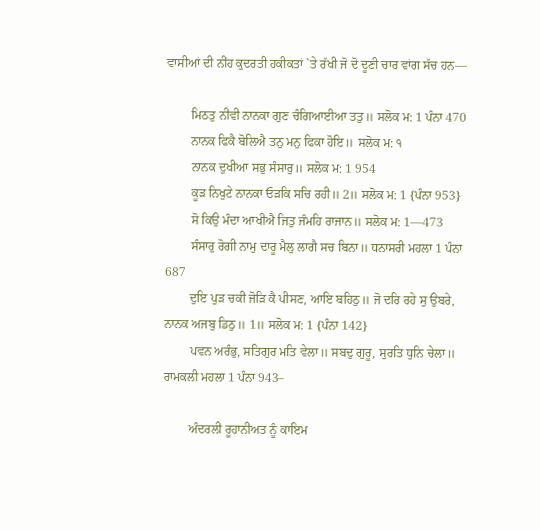ਵਾਸੀਆਂ ਦੀ ਨੀਂਹ ਕੁਦਰਤੀ ਹਕੀਕਤਾਂ `ਤੇ ਰੱਖੀ ਜੋ ਦੋ ਦੂਣੀ ਚਾਰ ਵਾਂਗ ਸੱਚ ਹਨ—

        ਮਿਠਤੁ ਨੀਵੀ ਨਾਨਕਾ ਗੁਣ ਚੰਗਿਆਈਆ ਤਤੁ॥ ਸਲੋਕ ਮ: 1 ਪੰਨਾ 470
        ਨਾਨਕ ਫਿਕੈ ਬੋਲਿਐ ਤਨੁ ਮਨੁ ਫਿਕਾ ਹੋਇ॥ ਸਲੋਕ ਮ: ੧
        ਨਾਨਕ ਦੁਖੀਆ ਸਭੁ ਸੰਸਾਰੁ॥ ਸਲੋਕ ਮ: 1 954
        ਕੂੜ ਨਿਖੁਟੇ ਨਾਨਕਾ ਓੜਕਿ ਸਚਿ ਰਹੀ॥ 2॥ ਸਲੋਕ ਮ: 1 {ਪੰਨਾ 953}
        ਸੋ ਕਿਉ ਮੰਦਾ ਆਖੀਐ ਜਿਤੁ ਜੰਮਹਿ ਰਾਜਾਨ॥ ਸਲੋਕ ਮ: 1—473
        ਸੰਸਾਰੁ ਰੋਗੀ ਨਾਮੁ ਦਾਰੂ ਮੈਲੁ ਲਾਗੈ ਸਚ ਬਿਨਾ॥ ਧਨਾਸਰੀ ਮਹਲਾ 1 ਪੰਨਾ 687
        ਦੁਇ ਪੁੜ ਚਕੀ ਜੋੜਿ ਕੈ ਪੀਸਣ, ਆਇ ਬਹਿਠੁ॥ ਜੋ ਦਰਿ ਰਹੇ ਸੁ ਉਬਰੇ, ਨਾਨਕ ਅਜਬੁ ਡਿਠੁ॥ 1॥ ਸਲੋਕ ਮ: 1 {ਪੰਨਾ 142}
        ਪਵਨ ਅਰੰਭੁ, ਸਤਿਗੁਰ ਮਤਿ ਵੇਲਾ॥ ਸਬਦੁ ਗੁਰੂ, ਸੁਰਤਿ ਧੁਨਿ ਚੇਲਾ॥ ਰਾਮਕਲੀ ਮਹਲਾ 1 ਪੰਨਾ 943–

        ਅੰਦਰਲੀ ਰੂਹਾਨੀਅਤ ਨੂੰ ਕਾਇਮ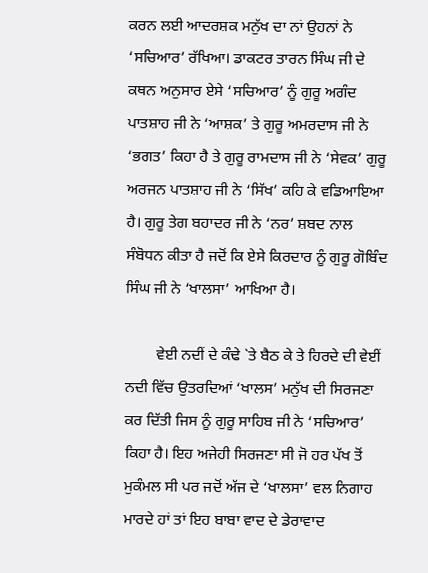ਕਰਨ ਲਈ ਆਦਰਸ਼ਕ ਮਨੁੱਖ ਦਾ ਨਾਂ ਉਹਨਾਂ ਨੇ ‘ਸਚਿਆਰ’ ਰੱਖਿਆ। ਡਾਕਟਰ ਤਾਰਨ ਸਿੰਘ ਜੀ ਦੇ ਕਥਨ ਅਨੁਸਾਰ ਏਸੇ ‘ਸਚਿਆਰ’ ਨੂੰ ਗੁਰੂ ਅਗੰਦ ਪਾਤਸ਼ਾਹ ਜੀ ਨੇ ‘ਆਸ਼ਕ’ ਤੇ ਗੁਰੂ ਅਮਰਦਾਸ ਜੀ ਨੇ ‘ਭਗਤ’ ਕਿਹਾ ਹੈ ਤੇ ਗੁਰੂ ਰਾਮਦਾਸ ਜੀ ਨੇ ‘ਸੇਵਕ’ ਗੁਰੂ ਅਰਜਨ ਪਾਤਸ਼ਾਹ ਜੀ ਨੇ ‘ਸਿੱਖ’ ਕਹਿ ਕੇ ਵਡਿਆਇਆ ਹੈ। ਗੁਰੂ ਤੇਗ ਬਹਾਦਰ ਜੀ ਨੇ ‘ਨਰ’ ਸ਼ਬਦ ਨਾਲ ਸੰਬੋਧਨ ਕੀਤਾ ਹੈ ਜਦੋਂ ਕਿ ਏਸੇ ਕਿਰਦਾਰ ਨੂੰ ਗੁਰੂ ਗੋਬਿੰਦ ਸਿੰਘ ਜੀ ਨੇ ‘ਖਾਲਸਾ’ ਆਖਿਆ ਹੈ।

        ਵੇਈ ਨਦੀਂ ਦੇ ਕੰਢੇ `ਤੇ ਬੈਠ ਕੇ ਤੇ ਹਿਰਦੇ ਦੀ ਵੇਈਂ ਨਦੀ ਵਿੱਚ ਉਤਰਦਿਆਂ ‘ਖਾਲਸ’ ਮਨੁੱਖ ਦੀ ਸਿਰਜਣਾ ਕਰ ਦਿੱਤੀ ਜਿਸ ਨੂੰ ਗੁਰੂ ਸਾਹਿਬ ਜੀ ਨੇ ‘ਸਚਿਆਰ’ ਕਿਹਾ ਹੈ। ਇਹ ਅਜੇਹੀ ਸਿਰਜਣਾ ਸੀ ਜੋ ਹਰ ਪੱਖ ਤੋਂ ਮੁਕੰਮਲ ਸੀ ਪਰ ਜਦੋਂ ਅੱਜ ਦੇ ‘ਖਾਲਸਾ’ ਵਲ ਨਿਗਾਹ ਮਾਰਦੇ ਹਾਂ ਤਾਂ ਇਹ ਬਾਬਾ ਵਾਦ ਦੇ ਡੇਰਾਵਾਦ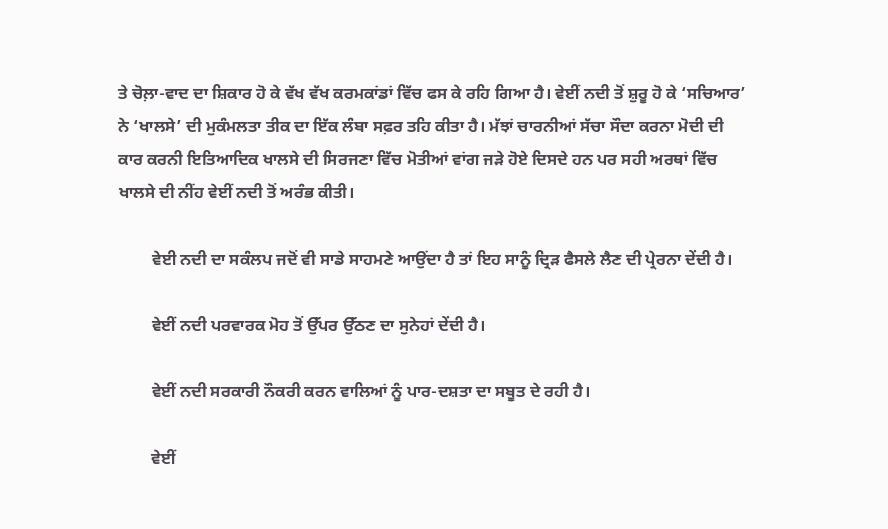ਤੇ ਚੋਲ਼ਾ-ਵਾਦ ਦਾ ਸ਼ਿਕਾਰ ਹੋ ਕੇ ਵੱਖ ਵੱਖ ਕਰਮਕਾਂਡਾਂ ਵਿੱਚ ਫਸ ਕੇ ਰਹਿ ਗਿਆ ਹੈ। ਵੇਈਂ ਨਦੀ ਤੋਂ ਸ਼ੁਰੂ ਹੋ ਕੇ ‘ਸਚਿਆਰ’ ਨੇ ‘ਖਾਲਸੇ’ ਦੀ ਮੁਕੰਮਲਤਾ ਤੀਕ ਦਾ ਇੱਕ ਲੰਬਾ ਸਫ਼ਰ ਤਹਿ ਕੀਤਾ ਹੈ। ਮੱਝਾਂ ਚਾਰਨੀਆਂ ਸੱਚਾ ਸੌਦਾ ਕਰਨਾ ਮੋਦੀ ਦੀ ਕਾਰ ਕਰਨੀ ਇਤਿਆਦਿਕ ਖਾਲਸੇ ਦੀ ਸਿਰਜਣਾ ਵਿੱਚ ਮੋਤੀਆਂ ਵਾਂਗ ਜੜੇ ਹੋਏ ਦਿਸਦੇ ਹਨ ਪਰ ਸਹੀ ਅਰਥਾਂ ਵਿੱਚ ਖਾਲਸੇ ਦੀ ਨੀਂਹ ਵੇਈਂ ਨਦੀ ਤੋਂ ਅਰੰਭ ਕੀਤੀ।

        ਵੇਈ ਨਦੀ ਦਾ ਸਕੰਲਪ ਜਦੋਂ ਵੀ ਸਾਡੇ ਸਾਹਮਣੇ ਆਉਂਦਾ ਹੈ ਤਾਂ ਇਹ ਸਾਨੂੰ ਦ੍ਰਿੜ ਫੈਸਲੇ ਲੈਣ ਦੀ ਪ੍ਰੇਰਨਾ ਦੇਂਦੀ ਹੈ।

        ਵੇਈਂ ਨਦੀ ਪਰਵਾਰਕ ਮੋਹ ਤੋਂ ਉੱਪਰ ਉੱਠਣ ਦਾ ਸੁਨੇਹਾਂ ਦੇਂਦੀ ਹੈ।

        ਵੇਈਂ ਨਦੀ ਸਰਕਾਰੀ ਨੌਕਰੀ ਕਰਨ ਵਾਲਿਆਂ ਨੂੰ ਪਾਰ-ਦਸ਼ਤਾ ਦਾ ਸਬੂਤ ਦੇ ਰਹੀ ਹੈ।

        ਵੇਈਂ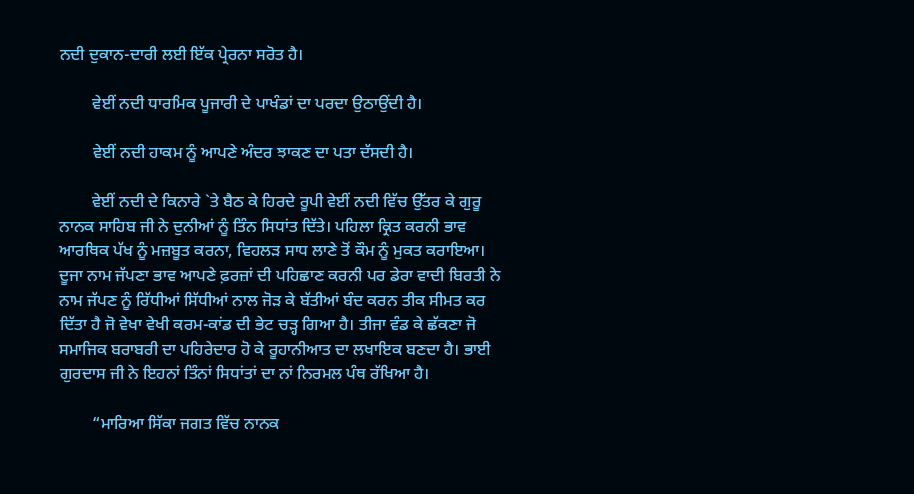ਨਦੀ ਦੁਕਾਨ-ਦਾਰੀ ਲਈ ਇੱਕ ਪ੍ਰੇਰਨਾ ਸਰੋਤ ਹੈ।

        ਵੇਈਂ ਨਦੀ ਧਾਰਮਿਕ ਪੂਜਾਰੀ ਦੇ ਪਾਖੰਡਾਂ ਦਾ ਪਰਦਾ ਉਠਾਉਂਦੀ ਹੈ।

        ਵੇਈਂ ਨਦੀ ਹਾਕਮ ਨੂੰ ਆਪਣੇ ਅੰਦਰ ਝਾਕਣ ਦਾ ਪਤਾ ਦੱਸਦੀ ਹੈ।

        ਵੇਈਂ ਨਦੀ ਦੇ ਕਿਨਾਰੇ `ਤੇ ਬੈਠ ਕੇ ਹਿਰਦੇ ਰੂਪੀ ਵੇਈਂ ਨਦੀ ਵਿੱਚ ਉੱਤਰ ਕੇ ਗੁਰੂ ਨਾਨਕ ਸਾਹਿਬ ਜੀ ਨੇ ਦੁਨੀਆਂ ਨੂੰ ਤਿੰਨ ਸਿਧਾਂਤ ਦਿੱਤੇ। ਪਹਿਲਾ ਕ੍ਰਿਤ ਕਰਨੀ ਭਾਵ ਆਰਥਿਕ ਪੱਖ ਨੂੰ ਮਜ਼ਬੂਤ ਕਰਨਾ, ਵਿਹਲੜ ਸਾਧ ਲਾਣੇ ਤੋਂ ਕੌਮ ਨੂੰ ਮੁਕਤ ਕਰਾਇਆ। ਦੂਜਾ ਨਾਮ ਜੱਪਣਾ ਭਾਵ ਆਪਣੇ ਫ਼ਰਜ਼ਾਂ ਦੀ ਪਹਿਛਾਣ ਕਰਨੀ ਪਰ ਡੇਰਾ ਵਾਦੀ ਬਿਰਤੀ ਨੇ ਨਾਮ ਜੱਪਣ ਨੂੰ ਰਿੱਧੀਆਂ ਸਿੱਧੀਆਂ ਨਾਲ ਜੋੜ ਕੇ ਬੱਤੀਆਂ ਬੰਦ ਕਰਨ ਤੀਕ ਸੀਮਤ ਕਰ ਦਿੱਤਾ ਹੈ ਜੋ ਵੇਖਾ ਵੇਖੀ ਕਰਮ-ਕਾਂਡ ਦੀ ਭੇਟ ਚੜ੍ਹ ਗਿਆ ਹੈ। ਤੀਜਾ ਵੰਡ ਕੇ ਛੱਕਣਾ ਜੋ ਸਮਾਜਿਕ ਬਰਾਬਰੀ ਦਾ ਪਹਿਰੇਦਾਰ ਹੋ ਕੇ ਰੂਹਾਨੀਆਤ ਦਾ ਲਖਾਇਕ ਬਣਦਾ ਹੈ। ਭਾਈ ਗੁਰਦਾਸ ਜੀ ਨੇ ਇਹਨਾਂ ਤਿੰਨਾਂ ਸਿਧਾਂਤਾਂ ਦਾ ਨਾਂ ਨਿਰਮਲ ਪੰਥ ਰੱਖਿਆ ਹੈ।

        “ਮਾਰਿਆ ਸਿੱਕਾ ਜਗਤ ਵਿੱਚ ਨਾਨਕ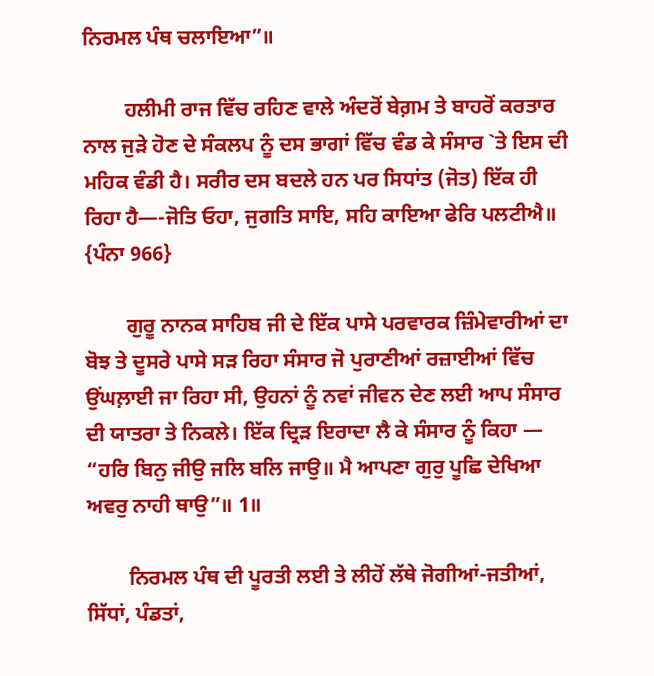ਨਿਰਮਲ ਪੰਥ ਚਲਾਇਆ”॥

        ਹਲੀਮੀ ਰਾਜ ਵਿੱਚ ਰਹਿਣ ਵਾਲੇ ਅੰਦਰੋਂ ਬੇਗ਼ਮ ਤੇ ਬਾਹਰੋਂ ਕਰਤਾਰ ਨਾਲ ਜੁੜੇ ਹੋਣ ਦੇ ਸੰਕਲਪ ਨੂੰ ਦਸ ਭਾਗਾਂ ਵਿੱਚ ਵੰਡ ਕੇ ਸੰਸਾਰ `ਤੇ ਇਸ ਦੀ ਮਹਿਕ ਵੰਡੀ ਹੈ। ਸਰੀਰ ਦਸ ਬਦਲੇ ਹਨ ਪਰ ਸਿਧਾਂਤ (ਜੋਤ) ਇੱਕ ਹੀ ਰਿਹਾ ਹੈ—-ਜੋਤਿ ਓਹਾ, ਜੁਗਤਿ ਸਾਇ, ਸਹਿ ਕਾਇਆ ਫੇਰਿ ਪਲਟੀਐ॥ {ਪੰਨਾ 966}

        ਗੁਰੂ ਨਾਨਕ ਸਾਹਿਬ ਜੀ ਦੇ ਇੱਕ ਪਾਸੇ ਪਰਵਾਰਕ ਜ਼ਿੰਮੇਵਾਰੀਆਂ ਦਾ ਬੋਝ ਤੇ ਦੂਸਰੇ ਪਾਸੇ ਸੜ ਰਿਹਾ ਸੰਸਾਰ ਜੋ ਪੁਰਾਣੀਆਂ ਰਜ਼ਾਈਆਂ ਵਿੱਚ ਉਂਘਲ਼ਾਈ ਜਾ ਰਿਹਾ ਸੀ, ਉਹਨਾਂ ਨੂੰ ਨਵਾਂ ਜੀਵਨ ਦੇਣ ਲਈ ਆਪ ਸੰਸਾਰ ਦੀ ਯਾਤਰਾ ਤੇ ਨਿਕਲੇ। ਇੱਕ ਦ੍ਰਿੜ ਇਰਾਦਾ ਲੈ ਕੇ ਸੰਸਾਰ ਨੂੰ ਕਿਹਾ — “ਹਰਿ ਬਿਨੁ ਜੀਉ ਜਲਿ ਬਲਿ ਜਾਉ॥ ਮੈ ਆਪਣਾ ਗੁਰੁ ਪੂਛਿ ਦੇਖਿਆ ਅਵਰੁ ਨਾਹੀ ਥਾਉ”॥ 1॥

        ਨਿਰਮਲ ਪੰਥ ਦੀ ਪੂਰਤੀ ਲਈ ਤੇ ਲੀਹੋਂ ਲੱਥੇ ਜੋਗੀਆਂ-ਜਤੀਆਂ, ਸਿੱਧਾਂ, ਪੰਡਤਾਂ,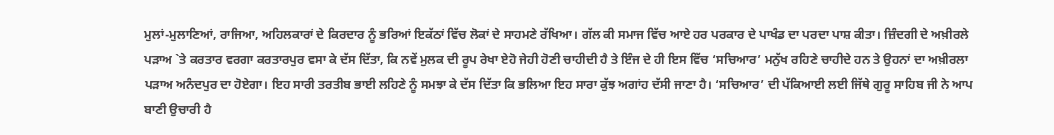ਮੁਲਾਂ-ਮੁਲਾਣਿਆਂ, ਰਾਜਿਆ, ਅਹਿਲਕਾਰਾਂ ਦੇ ਕਿਰਦਾਰ ਨੂੰ ਭਰਿਆਂ ਇਕੱਠਾਂ ਵਿੱਚ ਲੋਕਾਂ ਦੇ ਸਾਹਮਣੇ ਰੱਖਿਆ। ਗੱਲ ਕੀ ਸਮਾਜ ਵਿੱਚ ਆਏ ਹਰ ਪਰਕਾਰ ਦੇ ਪਾਖੰਡ ਦਾ ਪਰਦਾ ਪਾਸ਼ ਕੀਤਾ। ਜ਼ਿੰਦਗੀ ਦੇ ਅਖ਼ੀਰਲੇ ਪੜਾਅ `ਤੇ ਕਰਤਾਰ ਵਰਗਾ ਕਰਤਾਰਪੁਰ ਵਸਾ ਕੇ ਦੱਸ ਦਿੱਤਾ, ਕਿ ਨਵੇਂ ਮੁਲਕ ਦੀ ਰੂਪ ਰੇਖਾ ਏਹੋ ਜੇਹੀ ਹੋਣੀ ਚਾਹੀਦੀ ਹੈ ਤੇ ਇੰਜ ਦੇ ਹੀ ਇਸ ਵਿੱਚ ‘ਸਚਿਆਰ’ ਮਨੁੱਖ ਰਹਿਣੇ ਚਾਹੀਦੇ ਹਨ ਤੇ ਉਹਨਾਂ ਦਾ ਅਖ਼ੀਰਲਾ ਪੜਾਅ ਅਨੰਦਪੁਰ ਦਾ ਹੋਏਗਾ। ਇਹ ਸਾਰੀ ਤਰਤੀਬ ਭਾਈ ਲਹਿਣੇ ਨੂੰ ਸਮਝਾ ਕੇ ਦੱਸ ਦਿੱਤਾ ਕਿ ਭਲਿਆ ਇਹ ਸਾਰਾ ਕੁੱਝ ਅਗਾਂਹ ਦੱਸੀ ਜਾਣਾ ਹੈ। ‘ਸਚਿਆਰ’ ਦੀ ਪੱਕਿਆਈ ਲਈ ਜਿੱਥੇ ਗੁਰੂ ਸਾਹਿਬ ਜੀ ਨੇ ਆਪ ਬਾਣੀ ਉਚਾਰੀ ਹੈ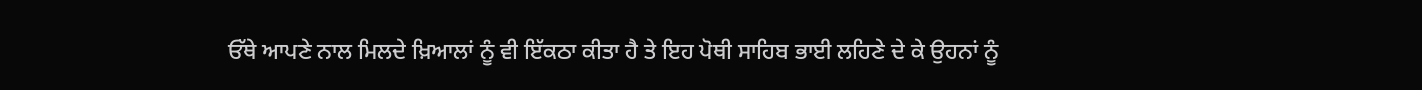ਓੱਥੇ ਆਪਣੇ ਨਾਲ ਮਿਲਦੇ ਖ਼ਿਆਲਾਂ ਨੂੰ ਵੀ ਇੱਕਠਾ ਕੀਤਾ ਹੈ ਤੇ ਇਹ ਪੋਥੀ ਸਾਹਿਬ ਭਾਈ ਲਹਿਣੇ ਦੇ ਕੇ ਉਹਨਾਂ ਨੂੰ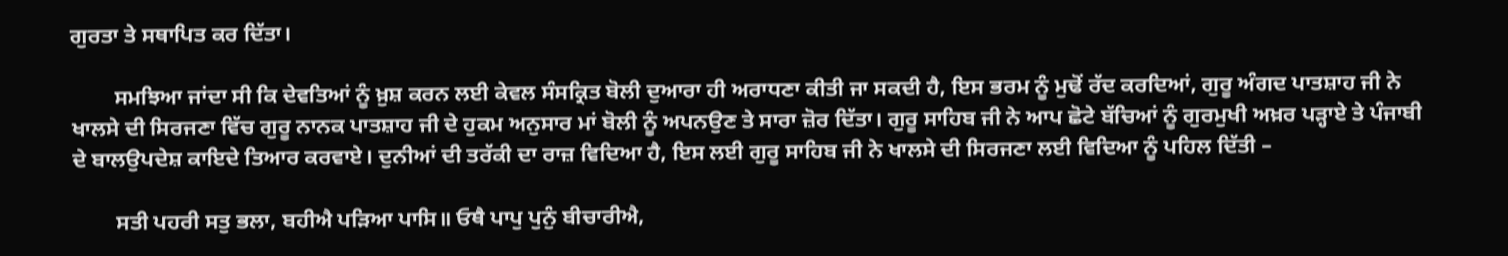ਗੁਰਤਾ ਤੇ ਸਥਾਪਿਤ ਕਰ ਦਿੱਤਾ।

        ਸਮਝਿਆ ਜਾਂਦਾ ਸੀ ਕਿ ਦੇਵਤਿਆਂ ਨੂੰ ਖ਼ੁਸ਼ ਕਰਨ ਲਈ ਕੇਵਲ ਸੰਸਕ੍ਰਿਤ ਬੋਲੀ ਦੁਆਰਾ ਹੀ ਅਰਾਧਣਾ ਕੀਤੀ ਜਾ ਸਕਦੀ ਹੈ, ਇਸ ਭਰਮ ਨੂੰ ਮੁਢੋਂ ਰੱਦ ਕਰਦਿਆਂ, ਗੁਰੂ ਅੰਗਦ ਪਾਤਸ਼ਾਹ ਜੀ ਨੇ ਖਾਲਸੇ ਦੀ ਸਿਰਜਣਾ ਵਿੱਚ ਗੁਰੂ ਨਾਨਕ ਪਾਤਸ਼ਾਹ ਜੀ ਦੇ ਹੁਕਮ ਅਨੁਸਾਰ ਮਾਂ ਬੋਲੀ ਨੂੰ ਅਪਨਉਣ ਤੇ ਸਾਰਾ ਜ਼ੋਰ ਦਿੱਤਾ। ਗੁਰੂ ਸਾਹਿਬ ਜੀ ਨੇ ਆਪ ਛੋਟੇ ਬੱਚਿਆਂ ਨੂੰ ਗੁਰਮੁਖੀ ਅਖ਼ਰ ਪੜ੍ਹਾਏ ਤੇ ਪੰਜਾਬੀ ਦੇ ਬਾਲਉਪਦੇਸ਼ ਕਾਇਦੇ ਤਿਆਰ ਕਰਵਾਏ। ਦੁਨੀਆਂ ਦੀ ਤਰੱਕੀ ਦਾ ਰਾਜ਼ ਵਿਦਿਆ ਹੈ, ਇਸ ਲਈ ਗੁਰੂ ਸਾਹਿਬ ਜੀ ਨੇ ਖਾਲਸੇ ਦੀ ਸਿਰਜਣਾ ਲਈ ਵਿਦਿਆ ਨੂੰ ਪਹਿਲ ਦਿੱਤੀ –

        ਸਤੀ ਪਹਰੀ ਸਤੁ ਭਲਾ, ਬਹੀਐ ਪੜਿਆ ਪਾਸਿ॥ ਓਥੈ ਪਾਪੁ ਪੁਨੁੰ ਬੀਚਾਰੀਐ,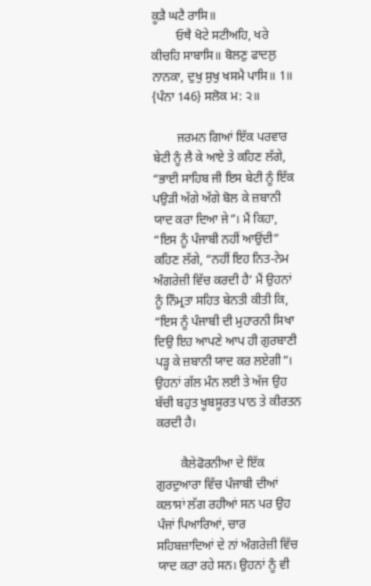ਕੂੜੈ ਘਟੈ ਰਾਸਿ॥
        ਓਥੈ ਖੋਟੇ ਸਟੀਅਹਿ, ਖਰੇ ਕੀਚਹਿ ਸਾਬਾਸਿ॥ ਬੋਲਣੁ ਫਾਦਲੁ ਨਾਨਕਾ, ਦੁਖੁ ਸੁਖੁ ਖਸਮੈ ਪਾਸਿ॥ 1॥ {ਪੰਨਾ 146} ਸਲੋਕ ਮ: ੨॥

        ਜਰਮਨ ਗਿਆਂ ਇੱਕ ਪਰਵਾਰ ਬੇਟੀ ਨੂੰ ਲੈ ਕੇ ਆਏ ਤੇ ਕਹਿਣ ਲੱਗੇ, “ਭਾਈ ਸਾਹਿਬ ਜੀ ਇਸ ਬੇਟੀ ਨੂੰ ਇੱਕ ਪਉੜੀ ਅੱਗੇ ਅੱਗੇ ਬੋਲ ਕੇ ਜ਼ਬਾਨੀ ਯਾਦ ਕਰਾ ਦਿਆ ਜੇ”। ਮੈਂ ਕਿਹਾ, “ਇਸ ਨੂੰ ਪੰਜਾਬੀ ਨਹੀਂ ਆਉਂਦੀ” ਕਹਿਣ ਲੱਗੇ, “ਨਹੀਂ ਇਹ ਨਿਤ-ਨੇਮ ਅੰਗਰੇਜ਼ੀ ਵਿੱਚ ਕਰਦੀ ਹੈ’ ਮੈਂ ਉਹਨਾਂ ਨੂੰ ਨਿੰਮ੍ਰਤਾ ਸਹਿਤ ਬੇਨਤੀ ਕੀਤੀ ਕਿ, “ਇਸ ਨੂੰ ਪੰਜਾਬੀ ਦੀ ਮੁਹਾਰਨੀ ਸਿਖਾ ਦਿਉ ਇਹ ਆਪਣੇ ਆਪ ਹੀ ਗੁਰਬਾਣੀ ਪੜ੍ਹ ਕੇ ਜ਼ਬਾਨੀ ਯਾਦ ਕਰ ਲਏਗੀ”। ਉਹਨਾਂ ਗੱਲ ਮੰਨ ਲਈ ਤੇ ਅੱਜ ਉਹ ਬੱਚੀ ਬਹੁਤ ਖੂਬਸੂਰਤ ਪਾਠ ਤੇ ਕੀਰਤਨ ਕਰਦੀ ਹੈ।

        ਕੈਲੇਫੋਰਨੀਆ ਦੇ ਇੱਕ ਗੁਰਦੁਆਰਾ ਵਿੱਚ ਪੰਜਾਬੀ ਦੀਆਂ ਕਲਾਸਾਂ ਲੱਗ ਰਹੀਆਂ ਸਨ ਪਰ ਉਹ ਪੰਜਾਂ ਪਿਆਰਿਆਂ, ਚਾਰ ਸਹਿਬਜ਼ਾਦਿਆਂ ਦੇ ਨਾਂ ਅੰਗਰੇਜ਼ੀ ਵਿੱਚ ਯਾਦ ਕਰਾ ਰਹੇ ਸਨ। ਉਹਨਾਂ ਨੂੰ ਵੀ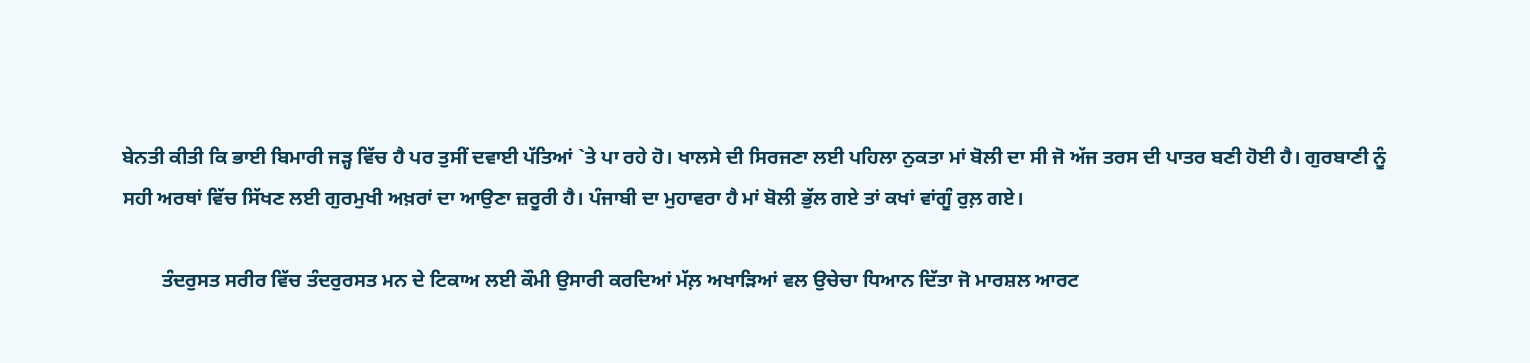ਬੇਨਤੀ ਕੀਤੀ ਕਿ ਭਾਈ ਬਿਮਾਰੀ ਜੜ੍ਹ ਵਿੱਚ ਹੈ ਪਰ ਤੁਸੀਂ ਦਵਾਈ ਪੱਤਿਆਂ `ਤੇ ਪਾ ਰਹੇ ਹੋ। ਖਾਲਸੇ ਦੀ ਸਿਰਜਣਾ ਲਈ ਪਹਿਲਾ ਨੁਕਤਾ ਮਾਂ ਬੋਲੀ ਦਾ ਸੀ ਜੋ ਅੱਜ ਤਰਸ ਦੀ ਪਾਤਰ ਬਣੀ ਹੋਈ ਹੈ। ਗੁਰਬਾਣੀ ਨੂੰ ਸਹੀ ਅਰਥਾਂ ਵਿੱਚ ਸਿੱਖਣ ਲਈ ਗੁਰਮੁਖੀ ਅਖ਼ਰਾਂ ਦਾ ਆਉਣਾ ਜ਼ਰੂਰੀ ਹੈ। ਪੰਜਾਬੀ ਦਾ ਮੁਹਾਵਰਾ ਹੈ ਮਾਂ ਬੋਲੀ ਭੁੱਲ ਗਏ ਤਾਂ ਕਖਾਂ ਵਾਂਗੂੰ ਰੁਲ਼ ਗਏ।

        ਤੰਦਰੁਸਤ ਸਰੀਰ ਵਿੱਚ ਤੰਦਰੁਰਸਤ ਮਨ ਦੇ ਟਿਕਾਅ ਲਈ ਕੌਮੀ ਉਸਾਰੀ ਕਰਦਿਆਂ ਮੱਲ਼ ਅਖਾੜਿਆਂ ਵਲ ਉਚੇਚਾ ਧਿਆਨ ਦਿੱਤਾ ਜੋ ਮਾਰਸ਼ਲ ਆਰਟ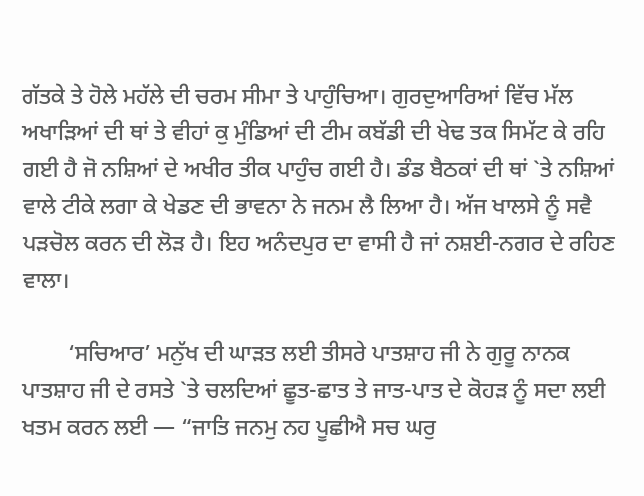ਗੱਤਕੇ ਤੇ ਹੋਲੇ ਮਹੱਲੇ ਦੀ ਚਰਮ ਸੀਮਾ ਤੇ ਪਾਹੁੰਚਿਆ। ਗੁਰਦੁਆਰਿਆਂ ਵਿੱਚ ਮੱਲ ਅਖਾੜਿਆਂ ਦੀ ਥਾਂ ਤੇ ਵੀਹਾਂ ਕੁ ਮੁੰਡਿਆਂ ਦੀ ਟੀਮ ਕਬੱਡੀ ਦੀ ਖੇਢ ਤਕ ਸਿਮੱਟ ਕੇ ਰਹਿ ਗਈ ਹੈ ਜੋ ਨਸ਼ਿਆਂ ਦੇ ਅਖੀਰ ਤੀਕ ਪਾਹੁੰਚ ਗਈ ਹੈ। ਡੰਡ ਬੈਠਕਾਂ ਦੀ ਥਾਂ `ਤੇ ਨਸ਼ਿਆਂ ਵਾਲੇ ਟੀਕੇ ਲਗਾ ਕੇ ਖੇਡਣ ਦੀ ਭਾਵਨਾ ਨੇ ਜਨਮ ਲੈ ਲਿਆ ਹੈ। ਅੱਜ ਖਾਲਸੇ ਨੂੰ ਸਵੈ ਪੜਚੋਲ ਕਰਨ ਦੀ ਲੋੜ ਹੈ। ਇਹ ਅਨੰਦਪੁਰ ਦਾ ਵਾਸੀ ਹੈ ਜਾਂ ਨਸ਼ਈ-ਨਗਰ ਦੇ ਰਹਿਣ ਵਾਲਾ।

        ‘ਸਚਿਆਰ’ ਮਨੁੱਖ ਦੀ ਘਾੜਤ ਲਈ ਤੀਸਰੇ ਪਾਤਸ਼ਾਹ ਜੀ ਨੇ ਗੁਰੂ ਨਾਨਕ ਪਾਤਸ਼ਾਹ ਜੀ ਦੇ ਰਸਤੇ `ਤੇ ਚਲਦਿਆਂ ਛੂਤ-ਛਾਤ ਤੇ ਜਾਤ-ਪਾਤ ਦੇ ਕੋਹੜ ਨੂੰ ਸਦਾ ਲਈ ਖਤਮ ਕਰਨ ਲਈ — “ਜਾਤਿ ਜਨਮੁ ਨਹ ਪੂਛੀਐ ਸਚ ਘਰੁ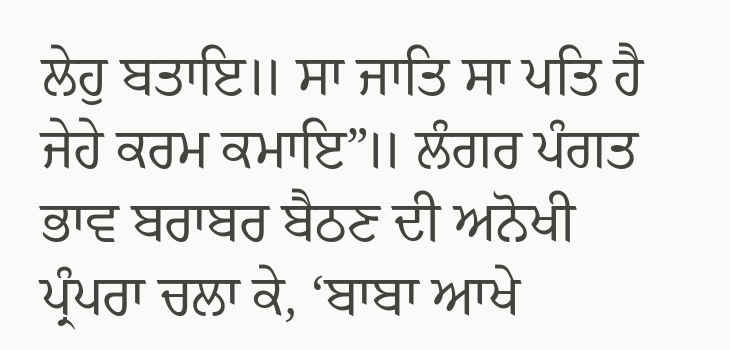ਲੇਹੁ ਬਤਾਇ॥ ਸਾ ਜਾਤਿ ਸਾ ਪਤਿ ਹੈ ਜੇਹੇ ਕਰਮ ਕਮਾਇ”॥ ਲੰਗਰ ਪੰਗਤ ਭਾਵ ਬਰਾਬਰ ਬੈਠਣ ਦੀ ਅਨੋਖੀ ਪ੍ਰੰਪਰਾ ਚਲਾ ਕੇ, ‘ਬਾਬਾ ਆਖੇ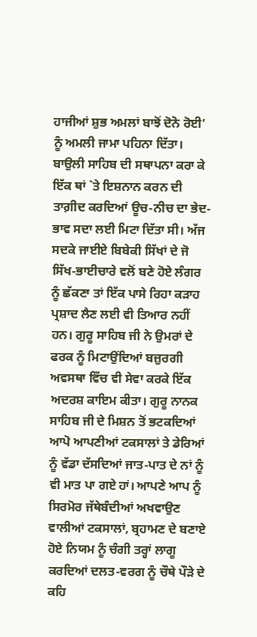ਹਾਜੀਆਂ ਸ਼ੁਭ ਅਮਲਾਂ ਬਾਝੋਂ ਦੋਨੋ ਰੋਈ’ ਨੂੰ ਅਮਲੀ ਜਾਮਾ ਪਹਿਨਾ ਦਿੱਤਾ। ਬਾਉਲੀ ਸਾਹਿਬ ਦੀ ਸਥਾਪਨਾ ਕਰਾ ਕੇ ਇੱਕ ਥਾਂ `ਤੇ ਇਸ਼ਨਾਨ ਕਰਨ ਦੀ ਤਾਗ਼ੀਦ ਕਰਦਿਆਂ ਊਚ-ਨੀਚ ਦਾ ਭੇਦ-ਭਾਵ ਸਦਾ ਲਈ ਮਿਟਾ ਦਿੱਤਾ ਸੀ। ਅੱਜ ਸਦਕੇ ਜਾਈਏ ਬਿਬੇਕੀ ਸਿੱਖਾਂ ਦੇ ਜੋ ਸਿੱਖ-ਭਾਈਚਾਰੇ ਵਲੋਂ ਬਣੇ ਹੋਏ ਲੰਗਰ ਨੂੰ ਛੱਕਣਾ ਤਾਂ ਇੱਕ ਪਾਸੇ ਰਿਹਾ ਕੜਾਹ ਪ੍ਰਸ਼ਾਦ ਲੈਣ ਲਈ ਵੀ ਤਿਆਰ ਨਹੀਂ ਹਨ। ਗੁਰੂ ਸਾਹਿਬ ਜੀ ਨੇ ਉਮਰਾਂ ਦੇ ਫਰਕ ਨੂੰ ਮਿਟਾਉਂਦਿਆਂ ਬਜ਼ੁਰਗੀ ਅਵਸਥਾ ਵਿੱਚ ਵੀ ਸੇਵਾ ਕਰਕੇ ਇੱਕ ਅਦਰਸ਼ ਕਾਇਮ ਕੀਤਾ। ਗੁਰੂ ਨਾਨਕ ਸਾਹਿਬ ਜੀ ਦੇ ਮਿਸ਼ਨ ਤੋਂ ਭਟਕਦਿਆਂ ਆਪੋ ਆਪਣੀਆਂ ਟਕਸਾਲਾਂ ਤੇ ਡੇਰਿਆਂ ਨੂੰ ਵੱਡਾ ਦੱਸਦਿਆਂ ਜਾਤ-ਪਾਤ ਦੇ ਨਾਂ ਨੂੰ ਵੀ ਮਾਤ ਪਾ ਗਏ ਹਾਂ। ਆਪਣੇ ਆਪ ਨੂੰ ਸਿਰਮੋਰ ਜੱਥੇਬੰਦੀਆਂ ਅਖਵਾਉਣ ਵਾਲੀਆਂ ਟਕਸਾਲਾਂ, ਬ੍ਰਹਾਮਣ ਦੇ ਬਣਾਏ ਹੋਏ ਨਿਯਮ ਨੂੰ ਚੰਗੀ ਤਰ੍ਹਾਂ ਲਾਗੂ ਕਰਦਿਆਂ ਦਲਤ-ਵਰਗ ਨੂੰ ਚੌਥੇ ਪੌੜੇ ਦੇ ਕਹਿ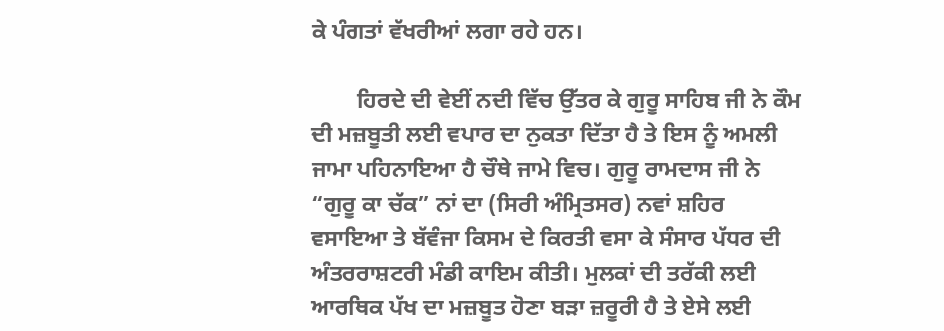ਕੇ ਪੰਗਤਾਂ ਵੱਖਰੀਆਂ ਲਗਾ ਰਹੇ ਹਨ।

        ਹਿਰਦੇ ਦੀ ਵੇਈਂ ਨਦੀ ਵਿੱਚ ਉੱਤਰ ਕੇ ਗੁਰੂ ਸਾਹਿਬ ਜੀ ਨੇ ਕੌਮ ਦੀ ਮਜ਼ਬੂਤੀ ਲਈ ਵਪਾਰ ਦਾ ਨੁਕਤਾ ਦਿੱਤਾ ਹੈ ਤੇ ਇਸ ਨੂੰ ਅਮਲੀ ਜਾਮਾ ਪਹਿਨਾਇਆ ਹੈ ਚੌਥੇ ਜਾਮੇ ਵਿਚ। ਗੁਰੂ ਰਾਮਦਾਸ ਜੀ ਨੇ “ਗੁਰੂ ਕਾ ਚੱਕ” ਨਾਂ ਦਾ (ਸਿਰੀ ਅੰਮ੍ਰਿਤਸਰ) ਨਵਾਂ ਸ਼ਹਿਰ ਵਸਾਇਆ ਤੇ ਬੱਵੰਜਾ ਕਿਸਮ ਦੇ ਕਿਰਤੀ ਵਸਾ ਕੇ ਸੰਸਾਰ ਪੱਧਰ ਦੀ ਅੰਤਰਰਾਸ਼ਟਰੀ ਮੰਡੀ ਕਾਇਮ ਕੀਤੀ। ਮੁਲਕਾਂ ਦੀ ਤਰੱਕੀ ਲਈ ਆਰਥਿਕ ਪੱਖ ਦਾ ਮਜ਼ਬੂਤ ਹੋਣਾ ਬੜਾ ਜ਼ਰੂਰੀ ਹੈ ਤੇ ਏਸੇ ਲਈ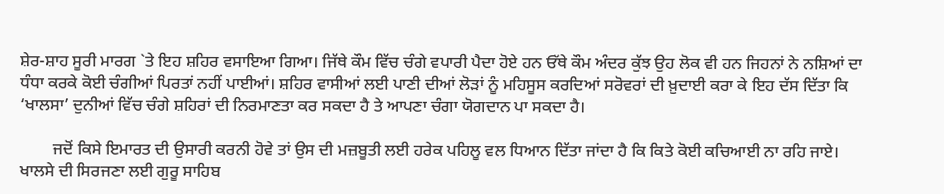ਸ਼ੇਰ-ਸ਼ਾਹ ਸੂਰੀ ਮਾਰਗ `ਤੇ ਇਹ ਸ਼ਹਿਰ ਵਸਾਇਆ ਗਿਆ। ਜਿੱਥੇ ਕੌਮ ਵਿੱਚ ਚੰਗੇ ਵਪਾਰੀ ਪੈਦਾ ਹੋਏ ਹਨ ਓੱਥੇ ਕੌਮ ਅੰਦਰ ਕੁੱਝ ਉਹ ਲੋਕ ਵੀ ਹਨ ਜਿਹਨਾਂ ਨੇ ਨਸ਼ਿਆਂ ਦਾ ਧੰਧਾ ਕਰਕੇ ਕੋਈ ਚੰਗੀਆਂ ਪਿਰਤਾਂ ਨਹੀਂ ਪਾਈਆਂ। ਸ਼ਹਿਰ ਵਾਸੀਆਂ ਲਈ ਪਾਣੀ ਦੀਆਂ ਲੋੜਾਂ ਨੂੰ ਮਹਿਸੂਸ ਕਰਦਿਆਂ ਸਰੋਵਰਾਂ ਦੀ ਖ਼ੁਦਾਈ ਕਰਾ ਕੇ ਇਹ ਦੱਸ ਦਿੱਤਾ ਕਿ ‘ਖਾਲਸਾ’ ਦੁਨੀਆਂ ਵਿੱਚ ਚੰਗੇ ਸ਼ਹਿਰਾਂ ਦੀ ਨਿਰਮਾਣਤਾ ਕਰ ਸਕਦਾ ਹੈ ਤੇ ਆਪਣਾ ਚੰਗਾ ਯੋਗਦਾਨ ਪਾ ਸਕਦਾ ਹੈ।

        ਜਦੋਂ ਕਿਸੇ ਇਮਾਰਤ ਦੀ ਉਸਾਰੀ ਕਰਨੀ ਹੋਵੇ ਤਾਂ ਉਸ ਦੀ ਮਜ਼ਬੂਤੀ ਲਈ ਹਰੇਕ ਪਹਿਲੂ ਵਲ ਧਿਆਨ ਦਿੱਤਾ ਜਾਂਦਾ ਹੈ ਕਿ ਕਿਤੇ ਕੋਈ ਕਚਿਆਈ ਨਾ ਰਹਿ ਜਾਏ। ਖਾਲਸੇ ਦੀ ਸਿਰਜਣਾ ਲਈ ਗੁਰੂ ਸਾਹਿਬ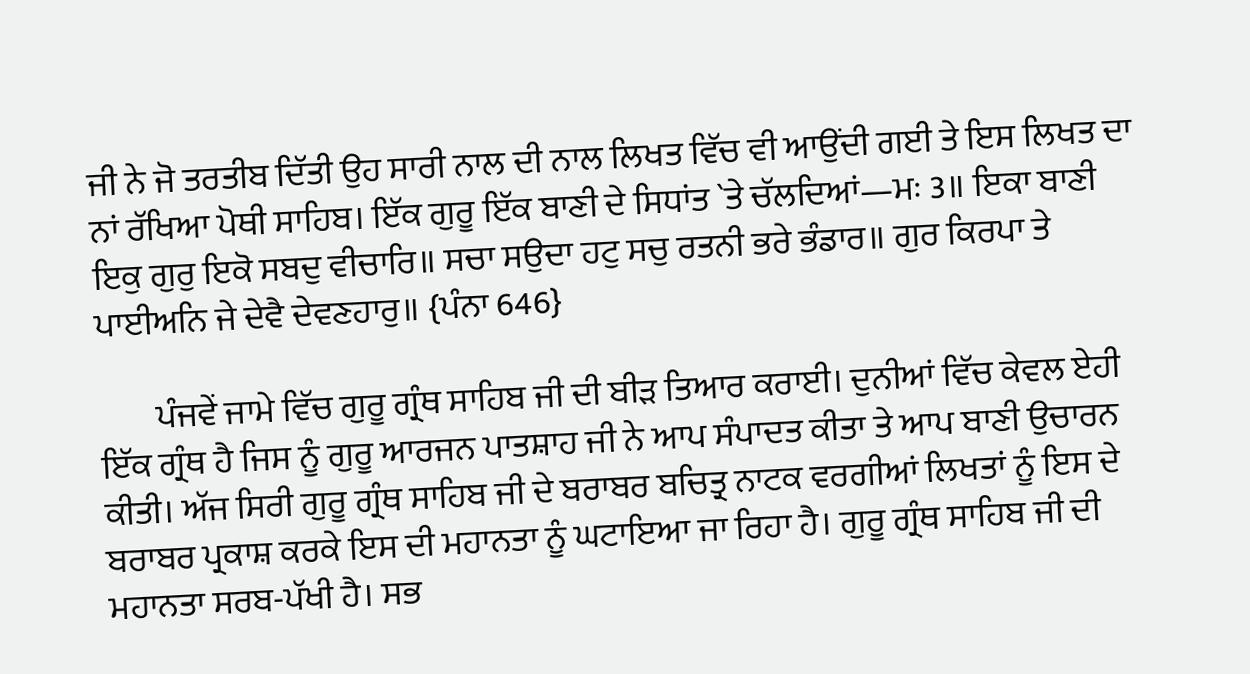ਜੀ ਨੇ ਜੋ ਤਰਤੀਬ ਦਿੱਤੀ ਉਹ ਸਾਰੀ ਨਾਲ ਦੀ ਨਾਲ ਲਿਖਤ ਵਿੱਚ ਵੀ ਆਉਂਦੀ ਗਈ ਤੇ ਇਸ ਲਿਖਤ ਦਾ ਨਾਂ ਰੱਖਿਆ ਪੋਥੀ ਸਾਹਿਬ। ਇੱਕ ਗੁਰੂ ਇੱਕ ਬਾਣੀ ਦੇ ਸਿਧਾਂਤ `ਤੇ ਚੱਲਦਿਆਂ—ਮਃ 3॥ ਇਕਾ ਬਾਣੀ ਇਕੁ ਗੁਰੁ ਇਕੋ ਸਬਦੁ ਵੀਚਾਰਿ॥ ਸਚਾ ਸਉਦਾ ਹਟੁ ਸਚੁ ਰਤਨੀ ਭਰੇ ਭੰਡਾਰ॥ ਗੁਰ ਕਿਰਪਾ ਤੇ ਪਾਈਅਨਿ ਜੇ ਦੇਵੈ ਦੇਵਣਹਾਰੁ॥ {ਪੰਨਾ 646}

        ਪੰਜਵੇਂ ਜਾਮੇ ਵਿੱਚ ਗੁਰੂ ਗ੍ਰੰਥ ਸਾਹਿਬ ਜੀ ਦੀ ਬੀੜ ਤਿਆਰ ਕਰਾਈ। ਦੁਨੀਆਂ ਵਿੱਚ ਕੇਵਲ ਏਹੀ ਇੱਕ ਗ੍ਰੰਥ ਹੈ ਜਿਸ ਨੂੰ ਗੁਰੂ ਆਰਜਨ ਪਾਤਸ਼ਾਹ ਜੀ ਨੇ ਆਪ ਸੰਪਾਦਤ ਕੀਤਾ ਤੇ ਆਪ ਬਾਣੀ ਉਚਾਰਨ ਕੀਤੀ। ਅੱਜ ਸਿਰੀ ਗੁਰੂ ਗ੍ਰੰਥ ਸਾਹਿਬ ਜੀ ਦੇ ਬਰਾਬਰ ਬਚਿਤ੍ਰ ਨਾਟਕ ਵਰਗੀਆਂ ਲਿਖਤਾਂ ਨੂੰ ਇਸ ਦੇ ਬਰਾਬਰ ਪ੍ਰਕਾਸ਼ ਕਰਕੇ ਇਸ ਦੀ ਮਹਾਨਤਾ ਨੂੰ ਘਟਾਇਆ ਜਾ ਰਿਹਾ ਹੈ। ਗੁਰੂ ਗ੍ਰੰਥ ਸਾਹਿਬ ਜੀ ਦੀ ਮਹਾਨਤਾ ਸਰਬ-ਪੱਖੀ ਹੈ। ਸਭ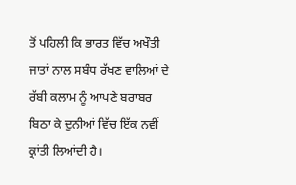ਤੋਂ ਪਹਿਲੀ ਕਿ ਭਾਰਤ ਵਿੱਚ ਅਖੌਤੀ ਜਾਤਾਂ ਨਾਲ ਸਬੰਧ ਰੱਖਣ ਵਾਲਿਆਂ ਦੇ ਰੱਬੀ ਕਲਾਮ ਨੂੰ ਆਪਣੇ ਬਰਾਬਰ ਬਿਠਾ ਕੇ ਦੁਨੀਆਂ ਵਿੱਚ ਇੱਕ ਨਵੀਂ ਕ੍ਰਾਂਤੀ ਲਿਆਂਦੀ ਹੈ।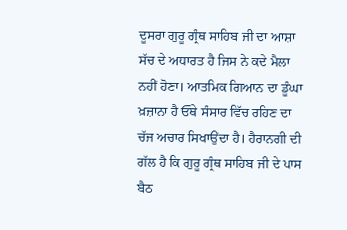ਦੂਸਰਾ ਗੁਰੂ ਗ੍ਰੰਥ ਸਾਹਿਬ ਜੀ ਦਾ ਆਸ਼ਾ ਸੱਚ ਦੇ ਅਧਾਰਤ ਹੈ ਜਿਸ ਨੇ ਕਦੇ ਮੈਲਾ ਨਹੀਂ ਹੋਣਾ। ਆਤਮਿਕ ਗਿਆਨ ਦਾ ਡੂੰਘਾ ਖ਼ਜ਼ਾਨਾ ਹੈ ਓੱਥੇ ਸੰਸਾਰ ਵਿੱਚ ਰਹਿਣ ਦਾ ਚੱਜ ਅਚਾਰ ਸਿਖਾਉਂਦਾ ਹੈ। ਹੈਰਾਨਗੀ ਦੀ ਗੱਲ ਹੈ ਕਿ ਗੁਰੂ ਗ੍ਰੰਥ ਸਾਹਿਬ ਜੀ ਦੇ ਪਾਸ ਬੈਠ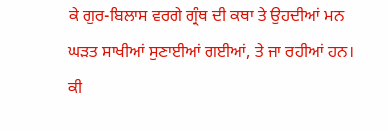ਕੇ ਗੁਰ-ਬਿਲਾਸ ਵਰਗੇ ਗ੍ਰੰਥ ਦੀ ਕਥਾ ਤੇ ਉਹਦੀਆਂ ਮਨ ਘੜਤ ਸਾਖੀਆਂ ਸੁਣਾਈਆਂ ਗਈਆਂ, ਤੇ ਜਾ ਰਹੀਆਂ ਹਨ। ਕੀ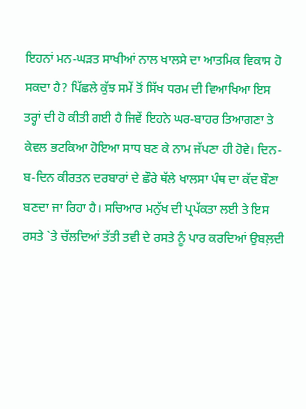ਇਹਨਾਂ ਮਨ-ਘੜਤ ਸਾਖੀਆਂ ਨਾਲ ਖਾਲਸੇ ਦਾ ਆਤਮਿਕ ਵਿਕਾਸ ਹੋ ਸਕਦਾ ਹੈ? ਪਿੱਛਲੇ ਕੁੱਝ ਸਮੇਂ ਤੋਂ ਸਿੱਖ ਧਰਮ ਦੀ ਵਿਆਖਿਆ ਇਸ ਤਰ੍ਹਾਂ ਦੀ ਹੋ ਕੀਤੀ ਗਈ ਹੈ ਜਿਵੇਂ ਇਹਨੇ ਘਰ-ਬਾਹਰ ਤਿਆਗਣਾ ਤੇ ਕੇਵਲ ਭਟਕਿਆ ਹੋਇਆ ਸਾਧ ਬਣ ਕੇ ਨਾਮ ਜੱਪਣਾ ਹੀ ਹੋਵੇ। ਦਿਨ-ਬ-ਦਿਨ ਕੀਰਤਨ ਦਰਬਾਰਾਂ ਦੇ ਛੌਰੇ ਥੱਲੇ ਖਾਲਸਾ ਪੰਥ ਦਾ ਕੱਦ ਬੌਣਾ ਬਣਦਾ ਜਾ ਰਿਹਾ ਹੈ। ਸਚਿਆਰ ਮਨੁੱਖ ਦੀ ਪ੍ਰਪੱਕਤਾ ਲਈ ਤੇ ਇਸ ਰਸਤੇ `ਤੇ ਚੱਲਦਿਆਂ ਤੱਤੀ ਤਵੀ ਦੇ ਰਸਤੇ ਨੂੰ ਪਾਰ ਕਰਦਿਆਂ ਉਬਲ਼ਦੀ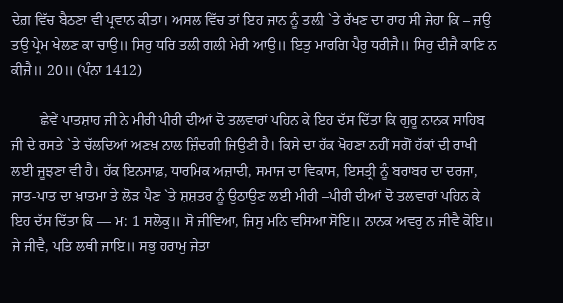ਦੇਗ਼ ਵਿੱਚ ਬੈਠਣਾ ਵੀ ਪ੍ਰਵਾਨ ਕੀਤਾ। ਅਸਲ ਵਿੱਚ ਤਾਂ ਇਹ ਜਾਨ ਨੂੰ ਤਲ਼ੀ `ਤੇ ਰੱਖਣ ਦਾ ਰਾਹ ਸੀ ਜੇਹਾ ਕਿ – ਜਉ ਤਉ ਪ੍ਰੇਮ ਖੇਲਣ ਕਾ ਚਾਉ॥ ਸਿਰੁ ਧਰਿ ਤਲੀ ਗਲੀ ਮੇਰੀ ਆਉ॥ ਇਤੁ ਮਾਰਗਿ ਪੈਰੁ ਧਰੀਜੈ॥ ਸਿਰੁ ਦੀਜੈ ਕਾਣਿ ਨ ਕੀਜੈ॥ 20॥ (ਪੰਨਾ 1412)

        ਛੇਵੇਂ ਪਾਤਸ਼ਾਹ ਜੀ ਨੇ ਮੀਰੀ ਪੀਰੀ ਦੀਆਂ ਦੋ ਤਲਵਾਰਾਂ ਪਹਿਨ ਕੇ ਇਹ ਦੱਸ ਦਿੱਤਾ ਕਿ ਗੁਰੂ ਨਾਨਕ ਸਾਹਿਬ ਜੀ ਦੇ ਰਸਤੇ `ਤੇ ਚੱਲਦਿਆਂ ਅਣਖ਼ ਨਾਲ ਜ਼ਿੰਦਗੀ ਜਿਉਣੀ ਹੈ। ਕਿਸੇ ਦਾ ਹੱਕ ਖੋਹਣਾ ਨਹੀਂ ਸਗੋਂ ਹੱਕਾਂ ਦੀ ਰਾਖੀ ਲਈ ਜੂਝਣਾ ਵੀ ਹੈ। ਹੱਕ ਇਨਸਾਫ਼, ਧਾਰਮਿਕ ਅਜ਼ਾਦੀ, ਸਮਾਜ ਦਾ ਵਿਕਾਸ, ਇਸਤ੍ਰੀ ਨੂੰ ਬਰਾਬਰ ਦਾ ਦਰਜਾ, ਜਾਤ-ਪਾਤ ਦਾ ਖ਼ਾਤਮਾ ਤੇ ਲੋੜ ਪੈਣ `ਤੇ ਸ਼ਸ਼ਤਰ ਨੂੰ ਉਠਾਉਣ ਲਈ ਮੀਰੀ –ਪੀਰੀ ਦੀਆਂ ਦੋ ਤਲਵਾਰਾਂ ਪਹਿਨ ਕੇ ਇਹ ਦੱਸ ਦਿੱਤਾ ਕਿ –– ਮ: 1 ਸਲੋਕੁ॥ ਸੋ ਜੀਵਿਆ, ਜਿਸੁ ਮਨਿ ਵਸਿਆ ਸੋਇ॥ ਨਾਨਕ ਅਵਰੁ ਨ ਜੀਵੈ ਕੋਇ॥ ਜੇ ਜੀਵੈ, ਪਤਿ ਲਥੀ ਜਾਇ॥ ਸਭੁ ਹਰਾਮੁ ਜੇਤਾ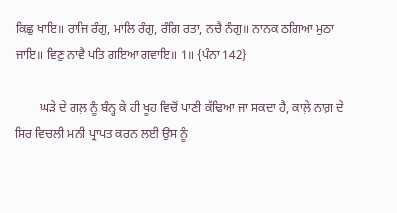ਕਿਛੁ ਖਾਇ॥ ਰਾਜਿ ਰੰਗੁ, ਮਾਲਿ ਰੰਗੁ, ਰੰਗਿ ਰਤਾ, ਨਚੈ ਨੰਗੁ॥ ਨਾਨਕ ਠਗਿਆ ਮੁਠਾ ਜਾਇ॥ ਵਿਣੁ ਨਾਵੈ ਪਤਿ ਗਇਆ ਗਵਾਇ॥ 1॥ {ਪੰਨਾ 142}

        ਘੜੇ ਦੇ ਗਲ਼ ਨੂੰ ਬੰਨ੍ਹ ਕੇ ਹੀ ਖੂਹ ਵਿਚੋਂ ਪਾਣੀ ਕੱਢਿਆ ਜਾ ਸਕਦਾ ਹੈ, ਕਾਲ਼ੇ ਨਾਗ਼ ਦੇ ਸਿਰ ਵਿਚਲੀ ਮਨੀ ਪ੍ਰਾਪਤ ਕਰਨ ਲਈ ਉਸ ਨੂੰ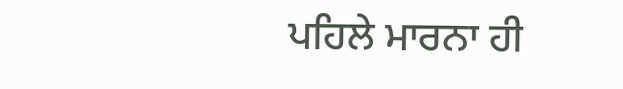ਪਹਿਲੇ ਮਾਰਨਾ ਹੀ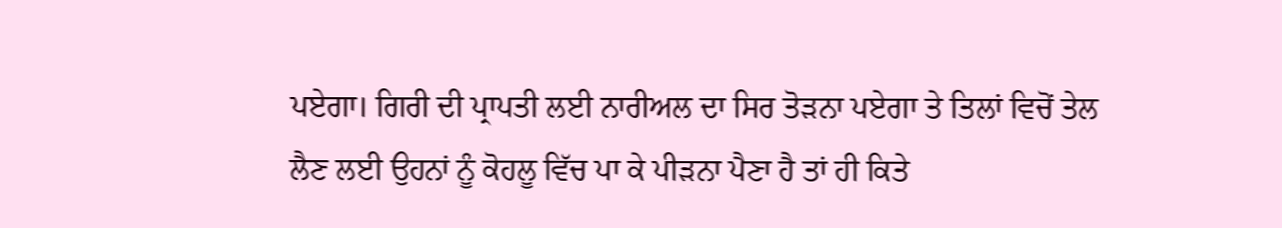ਪਏਗਾ। ਗਿਰੀ ਦੀ ਪ੍ਰਾਪਤੀ ਲਈ ਨਾਰੀਅਲ ਦਾ ਸਿਰ ਤੋੜਨਾ ਪਏਗਾ ਤੇ ਤਿਲਾਂ ਵਿਚੋਂ ਤੇਲ ਲੈਣ ਲਈ ਉਹਨਾਂ ਨੂੰ ਕੋਹਲੂ ਵਿੱਚ ਪਾ ਕੇ ਪੀੜਨਾ ਪੈਣਾ ਹੈ ਤਾਂ ਹੀ ਕਿਤੇ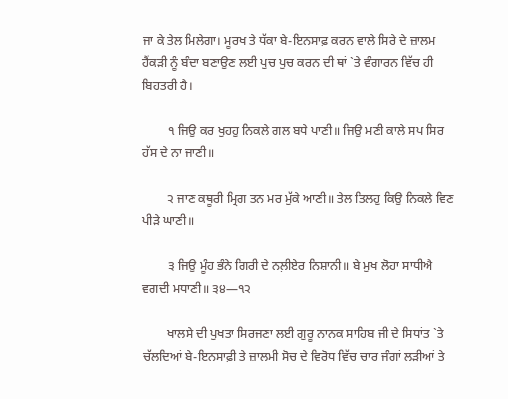ਜਾ ਕੇ ਤੇਲ ਮਿਲੇਗਾ। ਮੂਰਖ ਤੇ ਧੱਕਾ ਬੇ-ਇਨਸਾਫ਼ ਕਰਨ ਵਾਲੇ ਸਿਰੇ ਦੇ ਜ਼ਾਲਮ ਹੈਂਕੜੀ ਨੂੰ ਬੰਦਾ ਬਣਾਉਣ ਲਈ ਪੁਚ ਪੁਚ ਕਰਨ ਦੀ ਥਾਂ `ਤੇ ਵੰਗਾਰਨ ਵਿੱਚ ਹੀ ਬਿਹਤਰੀ ਹੈ।

        ੧ ਜਿਉ ਕਰ ਖੁਹਹੁ ਨਿਕਲੇ ਗਲ ਬਧੇ ਪਾਣੀ॥ ਜਿਉ ਮਣੀ ਕਾਲੇ ਸਪ ਸਿਰ ਹੱਸ ਦੇ ਨਾ ਜਾਣੀ॥

        ੨ ਜਾਣ ਕਥੂਰੀ ਮ੍ਰਿਗ ਤਨ ਮਰ ਮੁੱਕੇ ਆਣੀ॥ ਤੇਲ ਤਿਲਹੁ ਕਿਉ ਨਿਕਲੇ ਵਿਣ ਪੀੜੇ ਘਾਣੀ॥

        ੩ ਜਿਉ ਮੂੰਹ ਭੰਨੇ ਗਿਰੀ ਦੇ ਨਲ਼ੀਏਰ ਨਿਸ਼ਾਨੀ॥ ਬੇ ਮੁਖ ਲੋਹਾ ਸਾਧੀਐ ਵਗਦੀ ਮਧਾਣੀ॥ ੩੪—੧੨

        ਖਾਲਸੇ ਦੀ ਪੁਖਤਾ ਸਿਰਜਣਾ ਲਈ ਗੁਰੂ ਨਾਨਕ ਸਾਹਿਬ ਜੀ ਦੇ ਸਿਧਾਂਤ `ਤੇ ਚੱਲਦਿਆਂ ਬੇ-ਇਨਸਾਫ਼ੀ ਤੇ ਜ਼ਾਲਮੀ ਸੋਚ ਦੇ ਵਿਰੋਧ ਵਿੱਚ ਚਾਰ ਜੰਗਾਂ ਲੜੀਆਂ ਤੇ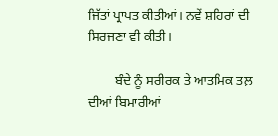ਜਿੱਤਾਂ ਪ੍ਰਾਪਤ ਕੀਤੀਆਂ। ਨਵੇਂ ਸ਼ਹਿਰਾਂ ਦੀ ਸਿਰਜਣਾ ਵੀ ਕੀਤੀ।

        ਬੰਦੇ ਨੂੰ ਸਰੀਰਕ ਤੇ ਆਤਮਿਕ ਤਲ਼ ਦੀਆਂ ਬਿਮਾਰੀਆਂ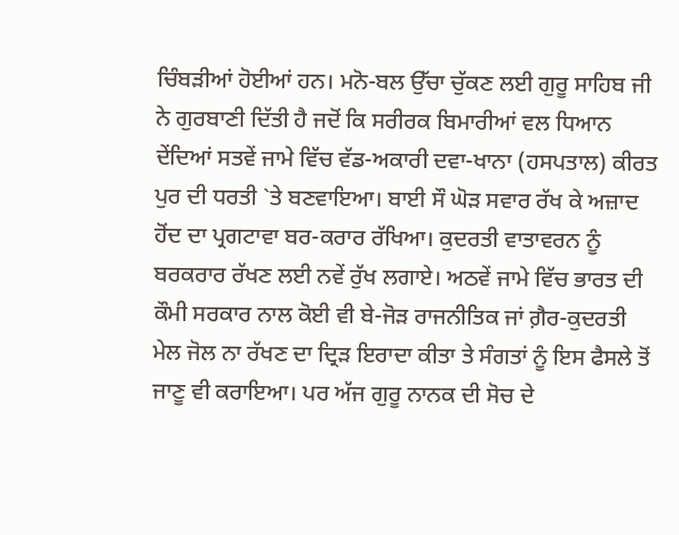ਚਿੰਬੜੀਆਂ ਹੋਈਆਂ ਹਨ। ਮਨੋ-ਬਲ ਉੱਚਾ ਚੁੱਕਣ ਲਈ ਗੁਰੂ ਸਾਹਿਬ ਜੀ ਨੇ ਗੁਰਬਾਣੀ ਦਿੱਤੀ ਹੈ ਜਦੋਂ ਕਿ ਸਰੀਰਕ ਬਿਮਾਰੀਆਂ ਵਲ ਧਿਆਨ ਦੇਂਦਿਆਂ ਸਤਵੇਂ ਜਾਮੇ ਵਿੱਚ ਵੱਡ-ਅਕਾਰੀ ਦਵਾ-ਖਾਨਾ (ਹਸਪਤਾਲ) ਕੀਰਤ ਪੁਰ ਦੀ ਧਰਤੀ `ਤੇ ਬਣਵਾਇਆ। ਬਾਈ ਸੌ ਘੋੜ ਸਵਾਰ ਰੱਖ ਕੇ ਅਜ਼ਾਦ ਹੋਂਦ ਦਾ ਪ੍ਰਗਟਾਵਾ ਬਰ-ਕਰਾਰ ਰੱਖਿਆ। ਕੁਦਰਤੀ ਵਾਤਾਵਰਨ ਨੂੰ ਬਰਕਰਾਰ ਰੱਖਣ ਲਈ ਨਵੇਂ ਰੁੱਖ ਲਗਾਏ। ਅਠਵੇਂ ਜਾਮੇ ਵਿੱਚ ਭਾਰਤ ਦੀ ਕੌਮੀ ਸਰਕਾਰ ਨਾਲ ਕੋਈ ਵੀ ਬੇ-ਜੋੜ ਰਾਜਨੀਤਿਕ ਜਾਂ ਗ਼ੈਰ-ਕੁਦਰਤੀ ਮੇਲ ਜੋਲ ਨਾ ਰੱਖਣ ਦਾ ਦ੍ਰਿੜ ਇਰਾਦਾ ਕੀਤਾ ਤੇ ਸੰਗਤਾਂ ਨੂੰ ਇਸ ਫੈਸਲੇ ਤੋਂ ਜਾਣੂ ਵੀ ਕਰਾਇਆ। ਪਰ ਅੱਜ ਗੁਰੂ ਨਾਨਕ ਦੀ ਸੋਚ ਦੇ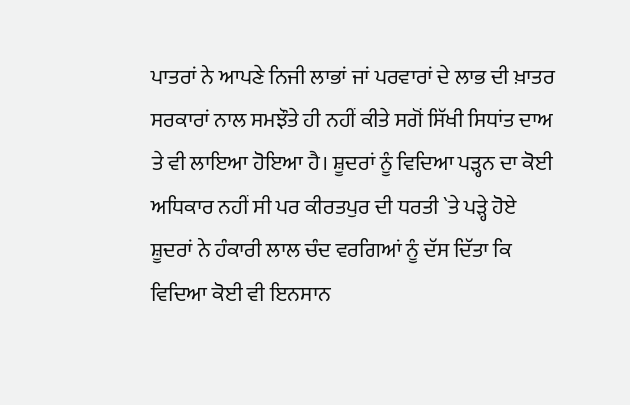ਪਾਤਰਾਂ ਨੇ ਆਪਣੇ ਨਿਜੀ ਲਾਭਾਂ ਜਾਂ ਪਰਵਾਰਾਂ ਦੇ ਲਾਭ ਦੀ ਖ਼ਾਤਰ ਸਰਕਾਰਾਂ ਨਾਲ ਸਮਝੌਤੇ ਹੀ ਨਹੀਂ ਕੀਤੇ ਸਗੋਂ ਸਿੱਖੀ ਸਿਧਾਂਤ ਦਾਅ ਤੇ ਵੀ ਲਾਇਆ ਹੋਇਆ ਹੈ। ਸ਼ੂਦਰਾਂ ਨੂੰ ਵਿਦਿਆ ਪੜ੍ਹਨ ਦਾ ਕੋਈ ਅਧਿਕਾਰ ਨਹੀਂ ਸੀ ਪਰ ਕੀਰਤਪੁਰ ਦੀ ਧਰਤੀ `ਤੇ ਪੜ੍ਹੇ ਹੋਏ ਸ਼ੂਦਰਾਂ ਨੇ ਹੰਕਾਰੀ ਲਾਲ ਚੰਦ ਵਰਗਿਆਂ ਨੂੰ ਦੱਸ ਦਿੱਤਾ ਕਿ ਵਿਦਿਆ ਕੋਈ ਵੀ ਇਨਸਾਨ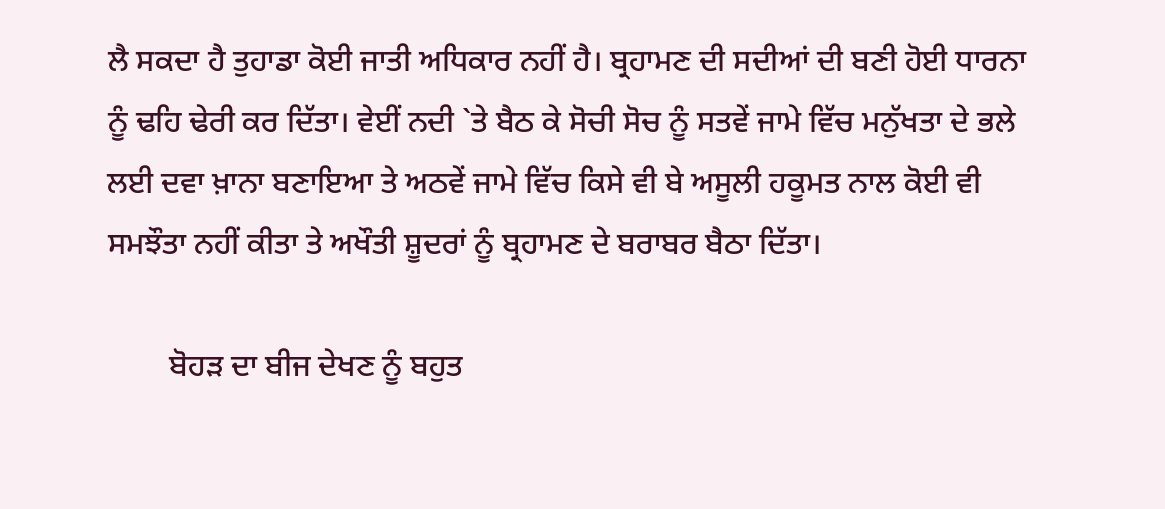ਲੈ ਸਕਦਾ ਹੈ ਤੁਹਾਡਾ ਕੋਈ ਜਾਤੀ ਅਧਿਕਾਰ ਨਹੀਂ ਹੈ। ਬ੍ਰਹਾਮਣ ਦੀ ਸਦੀਆਂ ਦੀ ਬਣੀ ਹੋਈ ਧਾਰਨਾ ਨੂੰ ਢਹਿ ਢੇਰੀ ਕਰ ਦਿੱਤਾ। ਵੇਈਂ ਨਦੀ `ਤੇ ਬੈਠ ਕੇ ਸੋਚੀ ਸੋਚ ਨੂੰ ਸਤਵੇਂ ਜਾਮੇ ਵਿੱਚ ਮਨੁੱਖਤਾ ਦੇ ਭਲੇ ਲਈ ਦਵਾ ਖ਼ਾਨਾ ਬਣਾਇਆ ਤੇ ਅਠਵੇਂ ਜਾਮੇ ਵਿੱਚ ਕਿਸੇ ਵੀ ਬੇ ਅਸੂਲੀ ਹਕੂਮਤ ਨਾਲ ਕੋਈ ਵੀ ਸਮਝੌਤਾ ਨਹੀਂ ਕੀਤਾ ਤੇ ਅਖੌਤੀ ਸ਼ੂਦਰਾਂ ਨੂੰ ਬ੍ਰਹਾਮਣ ਦੇ ਬਰਾਬਰ ਬੈਠਾ ਦਿੱਤਾ।

        ਬੋਹੜ ਦਾ ਬੀਜ ਦੇਖਣ ਨੂੰ ਬਹੁਤ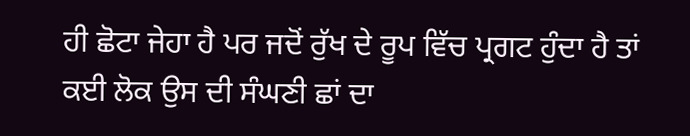ਹੀ ਛੋਟਾ ਜੇਹਾ ਹੈ ਪਰ ਜਦੋਂ ਰੁੱਖ ਦੇ ਰੂਪ ਵਿੱਚ ਪ੍ਰਗਟ ਹੁੰਦਾ ਹੈ ਤਾਂ ਕਈ ਲੋਕ ਉਸ ਦੀ ਸੰਘਣੀ ਛਾਂ ਦਾ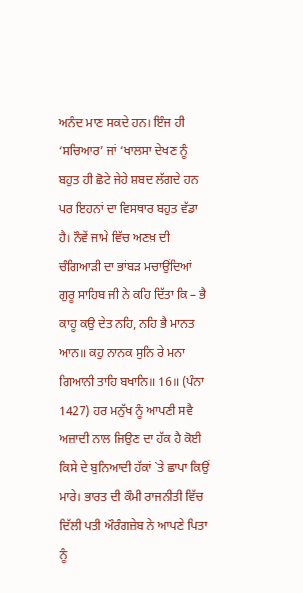ਅਨੰਦ ਮਾਣ ਸਕਦੇ ਹਨ। ਇੰਜ ਹੀ ‘ਸਚਿਆਰ’ ਜਾਂ ‘ਖਾਲਸਾ ਦੇਖਣ ਨੂੰ ਬਹੁਤ ਹੀ ਛੋਟੇ ਜੇਹੇ ਸ਼ਬਦ ਲੱਗਦੇ ਹਨ ਪਰ ਇਹਨਾਂ ਦਾ ਵਿਸਥਾਰ ਬਹੁਤ ਵੱਡਾ ਹੈ। ਨੌਵੇਂ ਜਾਮੇ ਵਿੱਚ ਅਣਖ਼ ਦੀ ਚੰਗਿਆੜੀ ਦਾ ਭਾਂਬੜ ਮਚਾਉਂਦਿਆਂ ਗੁਰੂ ਸਾਹਿਬ ਜੀ ਨੇ ਕਹਿ ਦਿੱਤਾ ਕਿ – ਭੈ ਕਾਹੂ ਕਉ ਦੇਤ ਨਹਿ, ਨਹਿ ਭੈ ਮਾਨਤ ਆਨ॥ ਕਹੁ ਨਾਨਕ ਸੁਨਿ ਰੇ ਮਨਾ ਗਿਆਨੀ ਤਾਹਿ ਬਖਾਨਿ॥ 16॥ (ਪੰਨਾ 1427) ਹਰ ਮਨੁੱਖ ਨੂੰ ਆਪਣੀ ਸਵੈ ਅਜ਼ਾਦੀ ਨਾਲ ਜਿਉਣ ਦਾ ਹੱਕ ਹੈ ਕੋਈ ਕਿਸੇ ਦੇ ਬੁਨਿਆਦੀ ਹੱਕਾਂ `ਤੇ ਛਾਪਾ ਕਿਉਂ ਮਾਰੇ। ਭਾਰਤ ਦੀ ਕੌਮੀ ਰਾਜਨੀਤੀ ਵਿੱਚ ਦਿੱਲੀ ਪਤੀ ਔਰੰਗਜ਼ੇਬ ਨੇ ਆਪਣੇ ਪਿਤਾ ਨੂੰ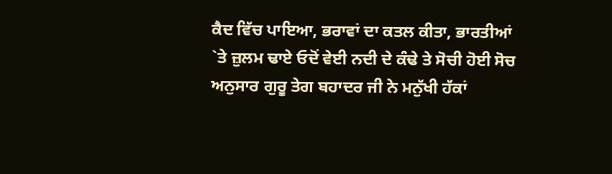ਕੈਦ ਵਿੱਚ ਪਾਇਆ, ਭਰਾਵਾਂ ਦਾ ਕਤਲ ਕੀਤਾ, ਭਾਰਤੀਆਂ `ਤੇ ਜ਼ੁਲਮ ਢਾਏ ਓਦੋਂ ਵੇਈ ਨਦੀ ਦੇ ਕੰਢੇ ਤੇ ਸੋਚੀ ਹੋਈ ਸੋਚ ਅਨੁਸਾਰ ਗੁਰੂ ਤੇਗ ਬਹਾਦਰ ਜੀ ਨੇ ਮਨੁੱਖੀ ਹੱਕਾਂ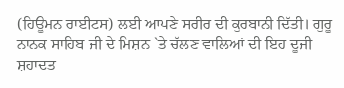(ਹਿਊਮਨ ਰਾਈਟਸ) ਲਈ ਆਪਣੇ ਸਰੀਰ ਦੀ ਕੁਰਬਾਨੀ ਦਿੱਤੀ। ਗੁਰੂ ਨਾਨਕ ਸਾਹਿਬ ਜੀ ਦੇ ਮਿਸ਼ਨ `ਤੇ ਚੱਲਣ ਵਾਲਿਆਂ ਦੀ ਇਹ ਦੂਜੀ ਸ਼ਹਾਦਤ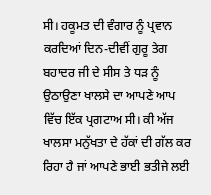ਸੀ। ਹਕੂਮਤ ਦੀ ਵੰਗਾਰ ਨੂੰ ਪ੍ਰਵਾਨ ਕਰਦਿਆਂ ਦਿਨ-ਦੀਵੀਂ ਗੁਰੂ ਤੇਗ ਬਹਾਦਰ ਜੀ ਦੇ ਸੀਸ ਤੇ ਧੜ ਨੂੰ ਉਠਾਉਣਾ ਖਾਲਸੇ ਦਾ ਆਪਣੇ ਆਪ ਵਿੱਚ ਇੱਕ ਪ੍ਰਗਟਾਅ ਸੀ। ਕੀ ਅੱਜ ਖਾਲਸਾ ਮਨੁੱਖਤਾ ਦੇ ਹੱਕਾਂ ਦੀ ਗੱਲ ਕਰ ਰਿਹਾ ਹੈ ਜਾਂ ਆਪਣੇ ਭਾਈ ਭਤੀਜੇ ਲਈ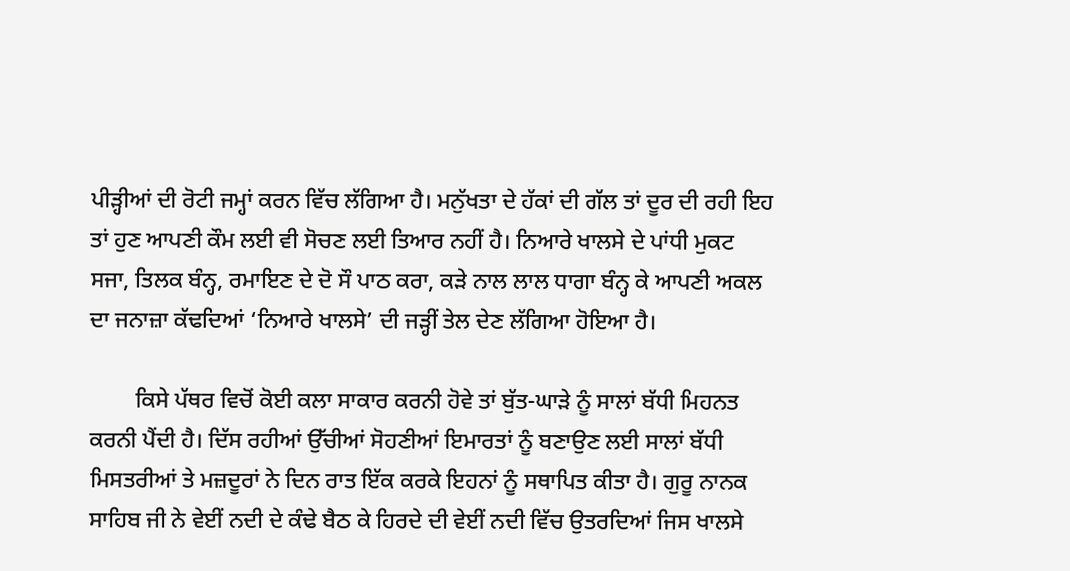ਪੀੜ੍ਹੀਆਂ ਦੀ ਰੋਟੀ ਜਮ੍ਹਾਂ ਕਰਨ ਵਿੱਚ ਲੱਗਿਆ ਹੈ। ਮਨੁੱਖਤਾ ਦੇ ਹੱਕਾਂ ਦੀ ਗੱਲ ਤਾਂ ਦੂਰ ਦੀ ਰਹੀ ਇਹ ਤਾਂ ਹੁਣ ਆਪਣੀ ਕੌਮ ਲਈ ਵੀ ਸੋਚਣ ਲਈ ਤਿਆਰ ਨਹੀਂ ਹੈ। ਨਿਆਰੇ ਖਾਲਸੇ ਦੇ ਪਾਂਧੀ ਮੁਕਟ ਸਜਾ, ਤਿਲਕ ਬੰਨ੍ਹ, ਰਮਾਇਣ ਦੇ ਦੋ ਸੌ ਪਾਠ ਕਰਾ, ਕੜੇ ਨਾਲ ਲਾਲ ਧਾਗਾ ਬੰਨ੍ਹ ਕੇ ਆਪਣੀ ਅਕਲ ਦਾ ਜਨਾਜ਼ਾ ਕੱਢਦਿਆਂ ‘ਨਿਆਰੇ ਖਾਲਸੇ’ ਦੀ ਜੜ੍ਹੀਂ ਤੇਲ ਦੇਣ ਲੱਗਿਆ ਹੋਇਆ ਹੈ।

        ਕਿਸੇ ਪੱਥਰ ਵਿਚੋਂ ਕੋਈ ਕਲਾ ਸਾਕਾਰ ਕਰਨੀ ਹੋਵੇ ਤਾਂ ਬੁੱਤ-ਘਾੜੇ ਨੂੰ ਸਾਲਾਂ ਬੱਧੀ ਮਿਹਨਤ ਕਰਨੀ ਪੈਂਦੀ ਹੈ। ਦਿੱਸ ਰਹੀਆਂ ਉੱਚੀਆਂ ਸੋਹਣੀਆਂ ਇਮਾਰਤਾਂ ਨੂੰ ਬਣਾਉਣ ਲਈ ਸਾਲਾਂ ਬੱਧੀ ਮਿਸਤਰੀਆਂ ਤੇ ਮਜ਼ਦੂਰਾਂ ਨੇ ਦਿਨ ਰਾਤ ਇੱਕ ਕਰਕੇ ਇਹਨਾਂ ਨੂੰ ਸਥਾਪਿਤ ਕੀਤਾ ਹੈ। ਗੁਰੂ ਨਾਨਕ ਸਾਹਿਬ ਜੀ ਨੇ ਵੇਈਂ ਨਦੀ ਦੇ ਕੰਢੇ ਬੈਠ ਕੇ ਹਿਰਦੇ ਦੀ ਵੇਈਂ ਨਦੀ ਵਿੱਚ ਉਤਰਦਿਆਂ ਜਿਸ ਖਾਲਸੇ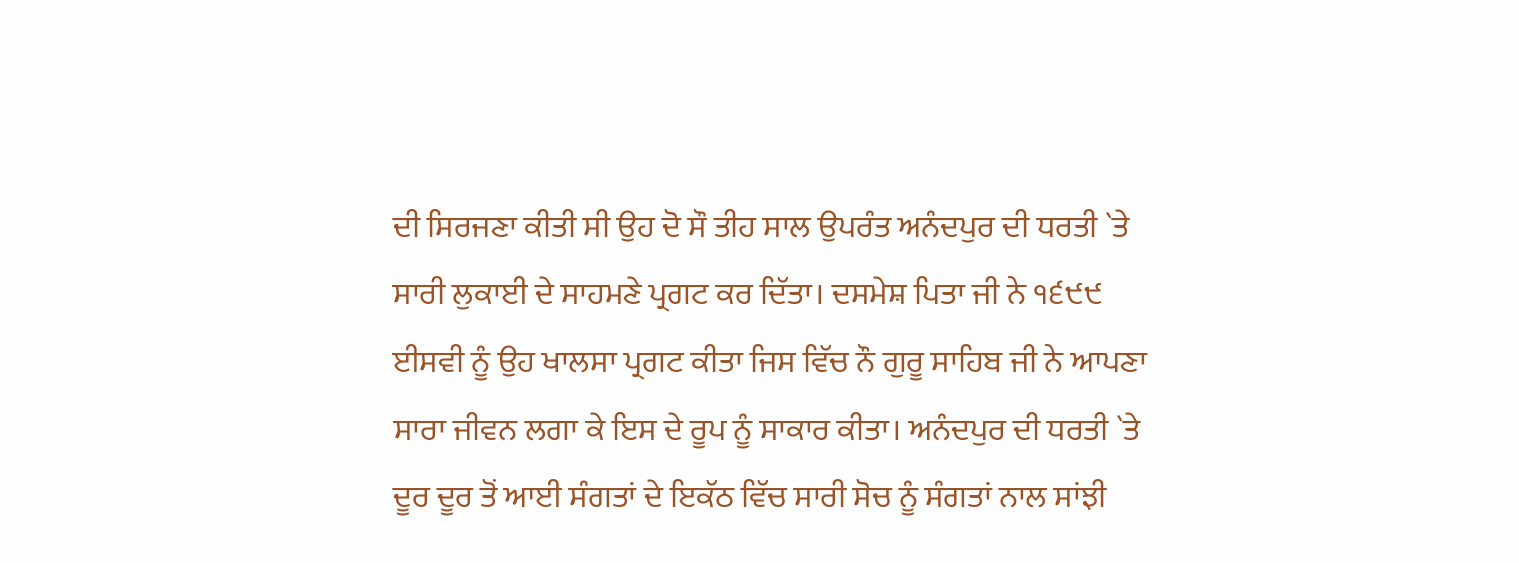ਦੀ ਸਿਰਜਣਾ ਕੀਤੀ ਸੀ ਉਹ ਦੋ ਸੌ ਤੀਹ ਸਾਲ ਉਪਰੰਤ ਅਨੰਦਪੁਰ ਦੀ ਧਰਤੀ `ਤੇ ਸਾਰੀ ਲੁਕਾਈ ਦੇ ਸਾਹਮਣੇ ਪ੍ਰਗਟ ਕਰ ਦਿੱਤਾ। ਦਸਮੇਸ਼ ਪਿਤਾ ਜੀ ਨੇ ੧੬੯੯ ਈਸਵੀ ਨੂੰ ਉਹ ਖਾਲਸਾ ਪ੍ਰਗਟ ਕੀਤਾ ਜਿਸ ਵਿੱਚ ਨੌ ਗੁਰੂ ਸਾਹਿਬ ਜੀ ਨੇ ਆਪਣਾ ਸਾਰਾ ਜੀਵਨ ਲਗਾ ਕੇ ਇਸ ਦੇ ਰੂਪ ਨੂੰ ਸਾਕਾਰ ਕੀਤਾ। ਅਨੰਦਪੁਰ ਦੀ ਧਰਤੀ `ਤੇ ਦੂਰ ਦੂਰ ਤੋਂ ਆਈ ਸੰਗਤਾਂ ਦੇ ਇਕੱਠ ਵਿੱਚ ਸਾਰੀ ਸੋਚ ਨੂੰ ਸੰਗਤਾਂ ਨਾਲ ਸਾਂਝੀ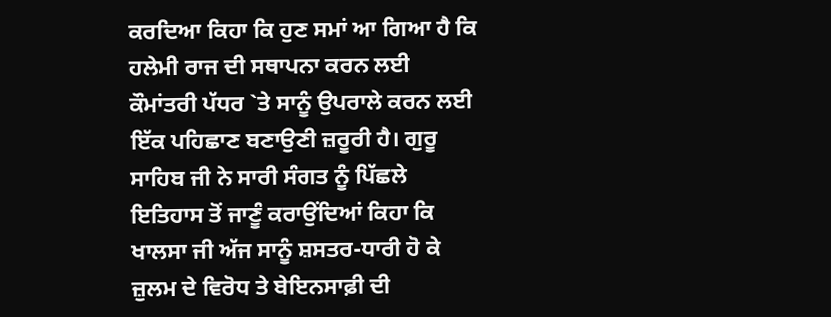ਕਰਦਿਆ ਕਿਹਾ ਕਿ ਹੁਣ ਸਮਾਂ ਆ ਗਿਆ ਹੈ ਕਿ ਹਲੇਮੀ ਰਾਜ ਦੀ ਸਥਾਪਨਾ ਕਰਨ ਲਈ ਕੌਮਾਂਤਰੀ ਪੱਧਰ `ਤੇ ਸਾਨੂੰ ਉਪਰਾਲੇ ਕਰਨ ਲਈ ਇੱਕ ਪਹਿਛਾਣ ਬਣਾਉਣੀ ਜ਼ਰੂਰੀ ਹੈ। ਗੁਰੂ ਸਾਹਿਬ ਜੀ ਨੇ ਸਾਰੀ ਸੰਗਤ ਨੂੰ ਪਿੱਛਲੇ ਇਤਿਹਾਸ ਤੋਂ ਜਾਣੂੰ ਕਰਾਉਂਦਿਆਂ ਕਿਹਾ ਕਿ ਖਾਲਸਾ ਜੀ ਅੱਜ ਸਾਨੂੰ ਸ਼ਸਤਰ-ਧਾਰੀ ਹੋ ਕੇ ਜ਼ੁਲਮ ਦੇ ਵਿਰੋਧ ਤੇ ਬੇਇਨਸਾਫ਼ੀ ਦੀ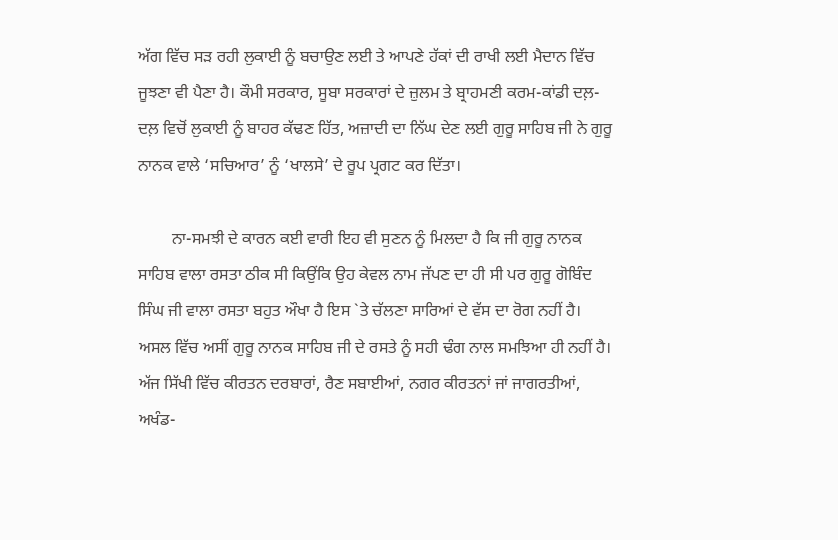ਅੱਗ ਵਿੱਚ ਸੜ ਰਹੀ ਲੁਕਾਈ ਨੂੰ ਬਚਾਉਣ ਲਈ ਤੇ ਆਪਣੇ ਹੱਕਾਂ ਦੀ ਰਾਖੀ ਲਈ ਮੈਦਾਨ ਵਿੱਚ ਜੂਝਣਾ ਵੀ ਪੈਣਾ ਹੈ। ਕੌਮੀ ਸਰਕਾਰ, ਸੂਬਾ ਸਰਕਾਰਾਂ ਦੇ ਜ਼ੁਲਮ ਤੇ ਬ੍ਰਾਹਮਣੀ ਕਰਮ-ਕਾਂਡੀ ਦਲ਼-ਦਲ਼ ਵਿਚੋਂ ਲੁਕਾਈ ਨੂੰ ਬਾਹਰ ਕੱਢਣ ਹਿੱਤ, ਅਜ਼ਾਦੀ ਦਾ ਨਿੱਘ ਦੇਣ ਲਈ ਗੁਰੂ ਸਾਹਿਬ ਜੀ ਨੇ ਗੁਰੂ ਨਾਨਕ ਵਾਲੇ ‘ਸਚਿਆਰ’ ਨੂੰ ‘ਖਾਲਸੇ’ ਦੇ ਰੂਪ ਪ੍ਰਗਟ ਕਰ ਦਿੱਤਾ।

        ਨਾ-ਸਮਝੀ ਦੇ ਕਾਰਨ ਕਈ ਵਾਰੀ ਇਹ ਵੀ ਸੁਣਨ ਨੂੰ ਮਿਲਦਾ ਹੈ ਕਿ ਜੀ ਗੁਰੂ ਨਾਨਕ ਸਾਹਿਬ ਵਾਲਾ ਰਸਤਾ ਠੀਕ ਸੀ ਕਿਉਂਕਿ ਉਹ ਕੇਵਲ ਨਾਮ ਜੱਪਣ ਦਾ ਹੀ ਸੀ ਪਰ ਗੁਰੂ ਗੋਬਿੰਦ ਸਿੰਘ ਜੀ ਵਾਲਾ ਰਸਤਾ ਬਹੁਤ ਔਖਾ ਹੈ ਇਸ `ਤੇ ਚੱਲਣਾ ਸਾਰਿਆਂ ਦੇ ਵੱਸ ਦਾ ਰੋਗ ਨਹੀਂ ਹੈ। ਅਸਲ ਵਿੱਚ ਅਸੀਂ ਗੁਰੂ ਨਾਨਕ ਸਾਹਿਬ ਜੀ ਦੇ ਰਸਤੇ ਨੂੰ ਸਹੀ ਢੰਗ ਨਾਲ ਸਮਝਿਆ ਹੀ ਨਹੀਂ ਹੈ। ਅੱਜ ਸਿੱਖੀ ਵਿੱਚ ਕੀਰਤਨ ਦਰਬਾਰਾਂ, ਰੈਣ ਸਬਾਈਆਂ, ਨਗਰ ਕੀਰਤਨਾਂ ਜਾਂ ਜਾਗਰਤੀਆਂ, ਅਖੰਡ-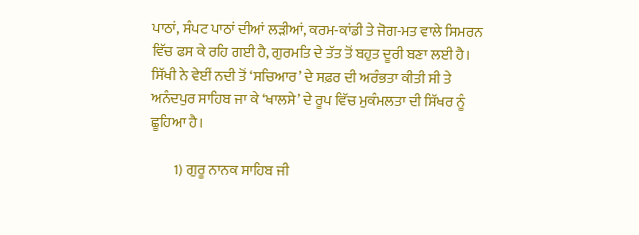ਪਾਠਾਂ, ਸੰਪਟ ਪਾਠਾਂ ਦੀਆਂ ਲੜੀਆਂ, ਕਰਮ-ਕਾਂਡੀ ਤੇ ਜੋਗ-ਮਤ ਵਾਲੇ ਸਿਮਰਨ ਵਿੱਚ ਫਸ ਕੇ ਰਹਿ ਗਈ ਹੈ, ਗੁਰਮਤਿ ਦੇ ਤੱਤ ਤੋਂ ਬਹੁਤ ਦੂਰੀ ਬਣਾ ਲਈ ਹੈ। ਸਿੱਖੀ ਨੇ ਵੇਈਂ ਨਦੀ ਤੋਂ ‘ਸਚਿਆਰ’ ਦੇ ਸਫ਼ਰ ਦੀ ਅਰੰਭਤਾ ਕੀਤੀ ਸੀ ਤੇ ਅਨੰਦਪੁਰ ਸਾਹਿਬ ਜਾ ਕੇ ‘ਖਾਲਸੇ’ ਦੇ ਰੂਪ ਵਿੱਚ ਮੁਕੰਮਲਤਾ ਦੀ ਸਿੱਖਰ ਨੂੰ ਛੂਹਿਆ ਹੈ।

        1) ਗੁਰੂ ਨਾਨਕ ਸਾਹਿਬ ਜੀ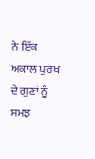ਨੇ ਇੱਕ ਅਕਾਲ ਪੁਰਖ ਦੇ ਗੁਣਾਂ ਨੂੰ ਸਮਝ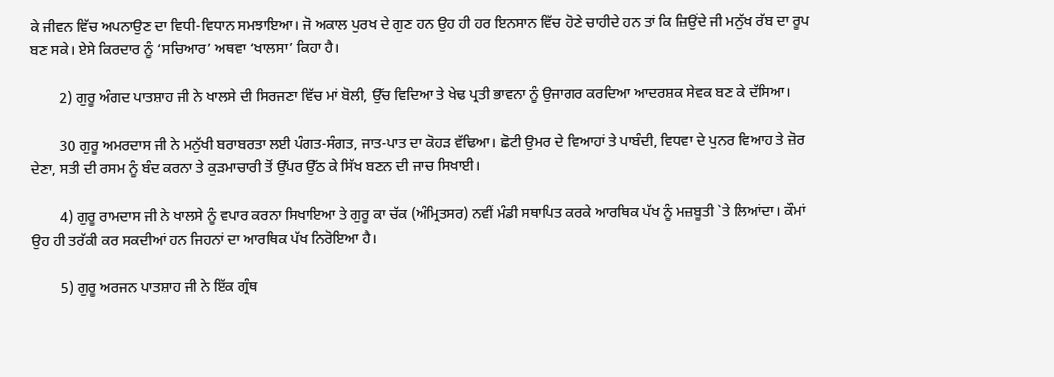ਕੇ ਜੀਵਨ ਵਿੱਚ ਅਪਨਾਉਣ ਦਾ ਵਿਧੀ-ਵਿਧਾਨ ਸਮਝਾਇਆ। ਜੋ ਅਕਾਲ ਪੁਰਖ ਦੇ ਗੁਣ ਹਨ ਉਹ ਹੀ ਹਰ ਇਨਸਾਨ ਵਿੱਚ ਹੋਣੇ ਚਾਹੀਦੇ ਹਨ ਤਾਂ ਕਿ ਜ਼ਿਉਂਦੇ ਜੀ ਮਨੁੱਖ ਰੱਬ ਦਾ ਰੂਪ ਬਣ ਸਕੇ। ਏਸੇ ਕਿਰਦਾਰ ਨੂੰ ‘ਸਚਿਆਰ’ ਅਥਵਾ ‘ਖਾਲਸਾ’ ਕਿਹਾ ਹੈ।

        2) ਗੁਰੂ ਅੰਗਦ ਪਾਤਸ਼ਾਹ ਜੀ ਨੇ ਖਾਲਸੇ ਦੀ ਸਿਰਜਣਾ ਵਿੱਚ ਮਾਂ ਬੋਲੀ, ਉੱਚ ਵਿਦਿਆ ਤੇ ਖੇਢ ਪ੍ਰਤੀ ਭਾਵਨਾ ਨੂੰ ਉਜਾਗਰ ਕਰਦਿਆ ਆਦਰਸ਼ਕ ਸੇਵਕ ਬਣ ਕੇ ਦੱਸਿਆ।

        30 ਗੁਰੂ ਅਮਰਦਾਸ ਜੀ ਨੇ ਮਨੁੱਖੀ ਬਰਾਬਰਤਾ ਲਈ ਪੰਗਤ-ਸੰਗਤ, ਜਾਤ-ਪਾਤ ਦਾ ਕੋਹੜ ਵੱਢਿਆ। ਛੋਟੀ ਉਮਰ ਦੇ ਵਿਆਹਾਂ ਤੇ ਪਾਬੰਦੀ, ਵਿਧਵਾ ਦੇ ਪੁਨਰ ਵਿਆਹ ਤੇ ਜ਼ੋਰ ਦੇਣਾ, ਸਤੀ ਦੀ ਰਸਮ ਨੂੰ ਬੰਦ ਕਰਨਾ ਤੇ ਕੁੜਮਾਚਾਰੀ ਤੋਂ ਉੱਪਰ ਉੱਠ ਕੇ ਸਿੱਖ ਬਣਨ ਦੀ ਜਾਚ ਸਿਖਾਈ।

        4) ਗੁਰੂ ਰਾਮਦਾਸ ਜੀ ਨੇ ਖਾਲਸੇ ਨੂੰ ਵਪਾਰ ਕਰਨਾ ਸਿਖਾਇਆ ਤੇ ਗੁਰੂ ਕਾ ਚੱਕ (ਅੰਮ੍ਰਿਤਸਰ) ਨਵੀਂ ਮੰਡੀ ਸਥਾਪਿਤ ਕਰਕੇ ਆਰਥਿਕ ਪੱਖ ਨੂੰ ਮਜ਼ਬੂਤੀ `ਤੇ ਲਿਆਂਦਾ। ਕੌਮਾਂ ਉਹ ਹੀ ਤਰੱਕੀ ਕਰ ਸਕਦੀਆਂ ਹਨ ਜਿਹਨਾਂ ਦਾ ਆਰਥਿਕ ਪੱਖ ਨਿਰੋਇਆ ਹੈ।

        5) ਗੁਰੂ ਅਰਜਨ ਪਾਤਸ਼ਾਹ ਜੀ ਨੇ ਇੱਕ ਗ੍ਰੰਥ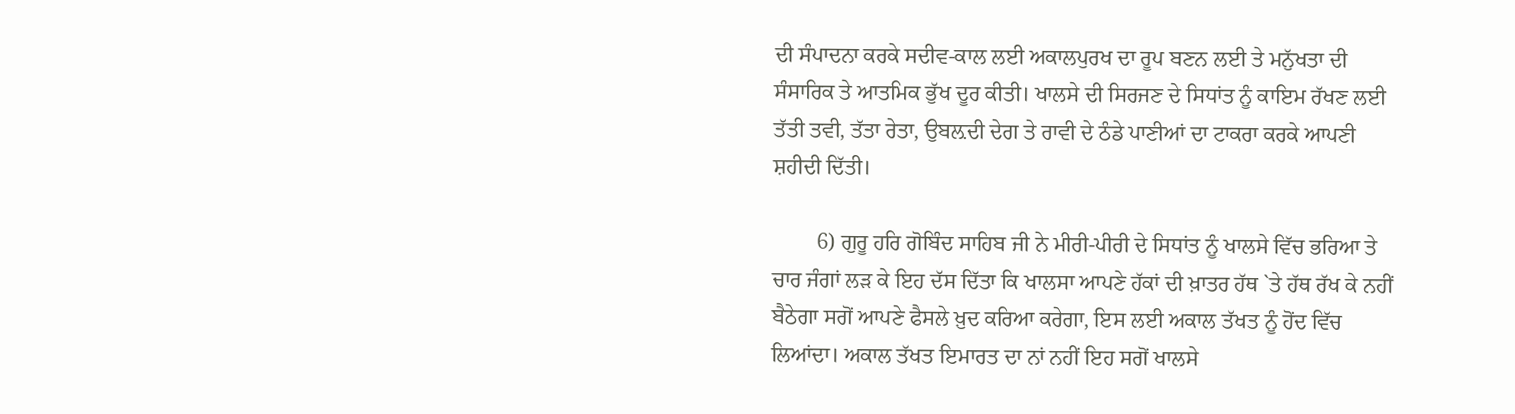ਦੀ ਸੰਪਾਦਨਾ ਕਰਕੇ ਸਦੀਵ-ਕਾਲ ਲਈ ਅਕਾਲਪੁਰਖ ਦਾ ਰੂਪ ਬਣਨ ਲਈ ਤੇ ਮਨੁੱਖਤਾ ਦੀ ਸੰਸਾਰਿਕ ਤੇ ਆਤਮਿਕ ਭੁੱਖ ਦੂਰ ਕੀਤੀ। ਖਾਲਸੇ ਦੀ ਸਿਰਜਣ ਦੇ ਸਿਧਾਂਤ ਨੂੰ ਕਾਇਮ ਰੱਖਣ ਲਈ ਤੱਤੀ ਤਵੀ, ਤੱਤਾ ਰੇਤਾ, ਉਬਲ਼ਦੀ ਦੇਗ ਤੇ ਰਾਵੀ ਦੇ ਠੰਡੇ ਪਾਣੀਆਂ ਦਾ ਟਾਕਰਾ ਕਰਕੇ ਆਪਣੀ ਸ਼ਹੀਦੀ ਦਿੱਤੀ।

        6) ਗੁਰੂ ਹਰਿ ਗੋਬਿੰਦ ਸਾਹਿਬ ਜੀ ਨੇ ਮੀਰੀ-ਪੀਰੀ ਦੇ ਸਿਧਾਂਤ ਨੂੰ ਖਾਲਸੇ ਵਿੱਚ ਭਰਿਆ ਤੇ ਚਾਰ ਜੰਗਾਂ ਲੜ ਕੇ ਇਹ ਦੱਸ ਦਿੱਤਾ ਕਿ ਖਾਲਸਾ ਆਪਣੇ ਹੱਕਾਂ ਦੀ ਖ਼ਾਤਰ ਹੱਥ `ਤੇ ਹੱਥ ਰੱਖ ਕੇ ਨਹੀਂ ਬੈਠੇਗਾ ਸਗੋਂ ਆਪਣੇ ਫੈਸਲੇ ਖ਼ੁਦ ਕਰਿਆ ਕਰੇਗਾ, ਇਸ ਲਈ ਅਕਾਲ ਤੱਖਤ ਨੂੰ ਹੋਂਦ ਵਿੱਚ ਲਿਆਂਦਾ। ਅਕਾਲ ਤੱਖਤ ਇਮਾਰਤ ਦਾ ਨਾਂ ਨਹੀਂ ਇਹ ਸਗੋਂ ਖਾਲਸੇ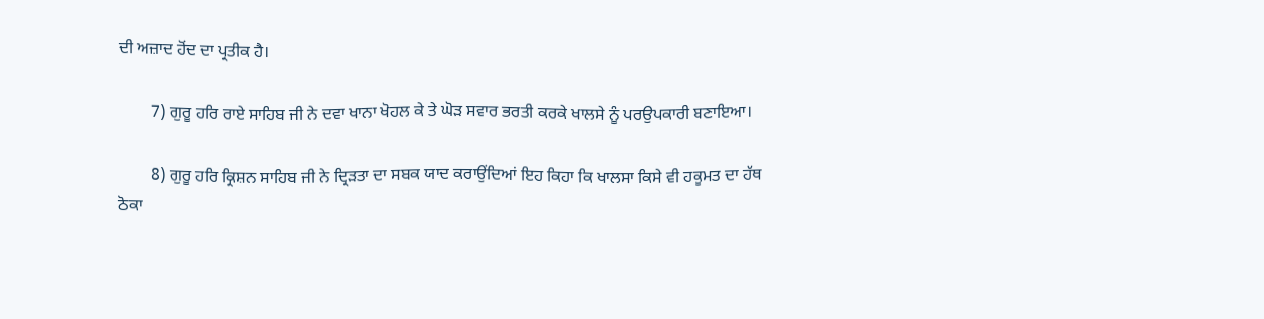ਦੀ ਅਜ਼ਾਦ ਹੋਂਦ ਦਾ ਪ੍ਰਤੀਕ ਹੈ।

        7) ਗੁਰੂ ਹਰਿ ਰਾਏ ਸਾਹਿਬ ਜੀ ਨੇ ਦਵਾ ਖਾਨਾ ਖੋਹਲ ਕੇ ਤੇ ਘੋੜ ਸਵਾਰ ਭਰਤੀ ਕਰਕੇ ਖਾਲਸੇ ਨੂੰ ਪਰਉਪਕਾਰੀ ਬਣਾਇਆ।

        8) ਗੁਰੂ ਹਰਿ ਕ੍ਰਿਸ਼ਨ ਸਾਹਿਬ ਜੀ ਨੇ ਦ੍ਰਿੜਤਾ ਦਾ ਸਬਕ ਯਾਦ ਕਰਾਉਂਦਿਆਂ ਇਹ ਕਿਹਾ ਕਿ ਖਾਲਸਾ ਕਿਸੇ ਵੀ ਹਕੂਮਤ ਦਾ ਹੱਥ ਠੋਕਾ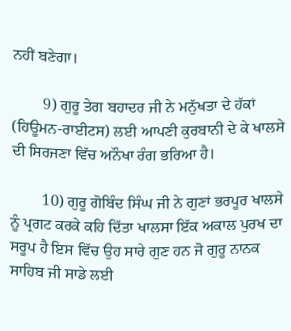ਨਹੀਂ ਬਣੇਗਾ।

        9) ਗੁਰੂ ਤੇਗ ਬਹਾਦਰ ਜੀ ਨੇ ਮਨੁੱਖਤਾ ਦੇ ਹੱਕਾਂ (ਹਿਊਮਨ-ਰਾਈਟਸ) ਲਈ ਆਪਣੀ ਕੁਰਬਾਨੀ ਦੇ ਕੇ ਖਾਲਸੇ ਦੀ ਸਿਰਜਣਾ ਵਿੱਚ ਅਨੌਖਾ ਰੰਗ ਭਰਿਆ ਹੈ।

        10) ਗੁਰੂ ਗੋਬਿੰਦ ਸਿੰਘ ਜੀ ਨੇ ਗੁਣਾਂ ਭਰਪੂਰ ਖਾਲਸੇ ਨੂੰ ਪ੍ਰਗਟ ਕਰਕੇ ਕਹਿ ਦਿੱਤਾ ਖਾਲਸਾ ਇੱਕ ਅਕਾਲ ਪੁਰਖ ਦਾ ਸਰੂਪ ਹੈ ਇਸ ਵਿੱਚ ਉਹ ਸਾਰੇ ਗੁਣ ਹਨ ਜੋ ਗੁਰੂ ਨਾਨਕ ਸਾਹਿਬ ਜੀ ਸਾਡੇ ਲਈ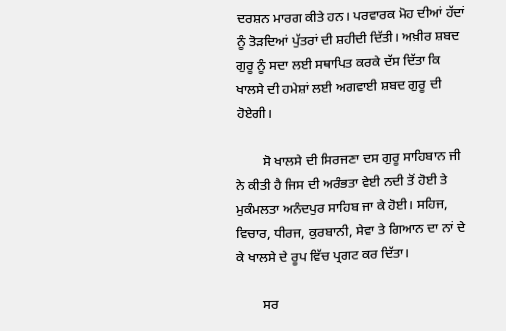ਦਰਸ਼ਨ ਮਾਰਗ ਕੀਤੇ ਹਨ। ਪਰਵਾਰਕ ਮੋਹ ਦੀਆਂ ਹੱਦਾਂ ਨੂੰ ਤੋੜਦਿਆਂ ਪੁੱਤਰਾਂ ਦੀ ਸ਼ਹੀਦੀ ਦਿੱਤੀ। ਅਖ਼ੀਰ ਸ਼ਬਦ ਗੁਰੂ ਨੂੰ ਸਦਾ ਲਈ ਸਥਾਪਿਤ ਕਰਕੇ ਦੱਸ ਦਿੱਤਾ ਕਿ ਖਾਲਸੇ ਦੀ ਹਮੇਸ਼ਾਂ ਲਈ ਅਗਵਾਈ ਸ਼ਬਦ ਗੁਰੂ ਦੀ ਹੋਏਗੀ।

        ਸੋ ਖਾਲਸੇ ਦੀ ਸਿਰਜਣਾ ਦਸ ਗੁਰੂ ਸਾਹਿਬਾਨ ਜੀ ਨੇ ਕੀਤੀ ਹੈ ਜਿਸ ਦੀ ਅਰੰਭਤਾ ਵੇਈ ਨਦੀ ਤੋਂ ਹੋਈ ਤੇ ਮੁਕੰਮਲਤਾ ਅਨੰਦਪੁਰ ਸਾਹਿਬ ਜਾ ਕੇ ਹੋਈ। ਸਹਿਜ, ਵਿਚਾਰ, ਧੀਰਜ, ਕੁਰਬਾਨੀ, ਸੇਵਾ ਤੇ ਗਿਆਨ ਦਾ ਨਾਂ ਦੇ ਕੇ ਖਾਲਸੇ ਦੇ ਰੂਪ ਵਿੱਚ ਪ੍ਰਗਟ ਕਰ ਦਿੱਤਾ।

        ਸਰ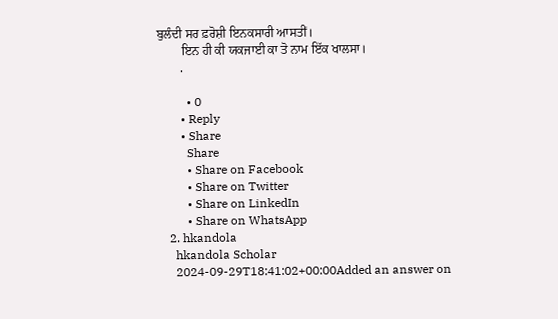ਬੁਲੰਦੀ ਸਰ ਫ਼ਰੋਸ਼ੀ ਇਨਕਸਾਰੀ ਆਸਤੀਂ।
        ਇਨ ਹੀ ਕੀ ਯਕਜਾਈ ਕਾ ਤੋ ਨਾਮ ਇੱਕ ਖਾਲਸਾ।
        .

          • 0
        • Reply
        • Share
          Share
          • Share on Facebook
          • Share on Twitter
          • Share on LinkedIn
          • Share on WhatsApp
    2. hkandola
      hkandola Scholar
      2024-09-29T18:41:02+00:00Added an answer on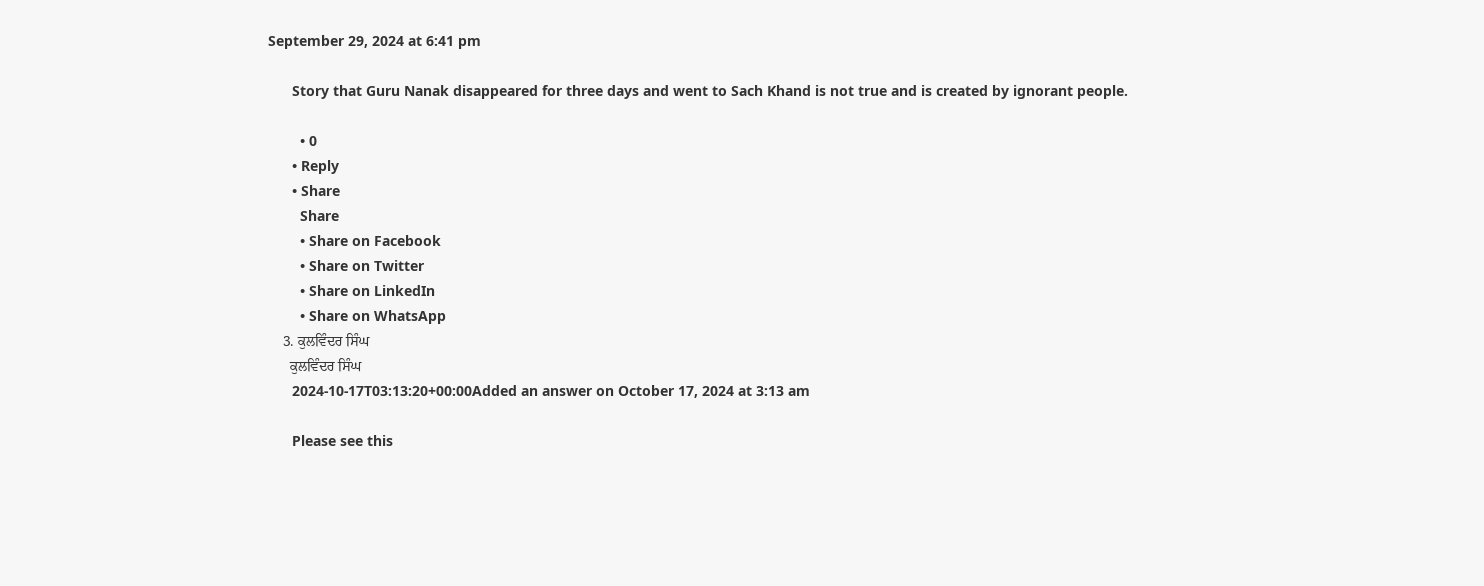September 29, 2024 at 6:41 pm

      Story that Guru Nanak disappeared for three days and went to Sach Khand is not true and is created by ignorant people.

        • 0
      • Reply
      • Share
        Share
        • Share on Facebook
        • Share on Twitter
        • Share on LinkedIn
        • Share on WhatsApp
    3. ਕੁਲਵਿੰਦਰ ਸਿੰਘ
      ਕੁਲਵਿੰਦਰ ਸਿੰਘ
      2024-10-17T03:13:20+00:00Added an answer on October 17, 2024 at 3:13 am

      Please see this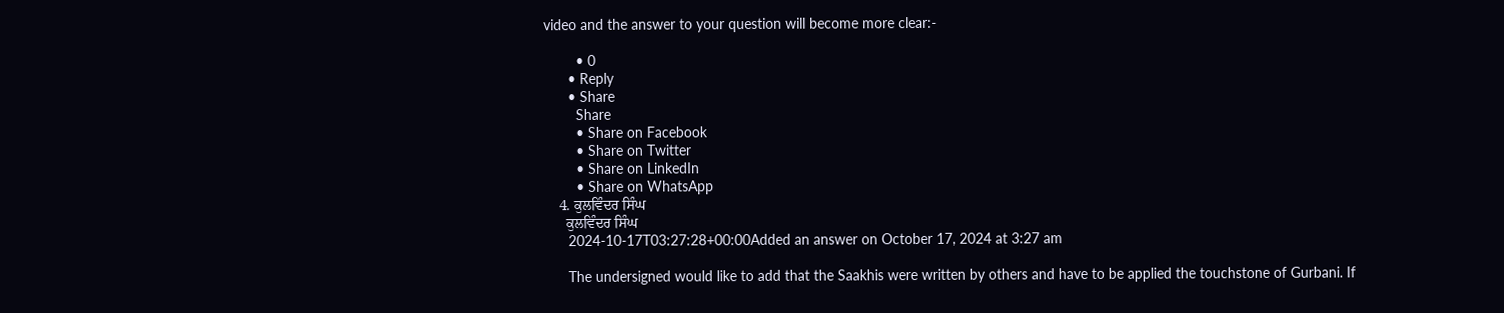video and the answer to your question will become more clear:-

        • 0
      • Reply
      • Share
        Share
        • Share on Facebook
        • Share on Twitter
        • Share on LinkedIn
        • Share on WhatsApp
    4. ਕੁਲਵਿੰਦਰ ਸਿੰਘ
      ਕੁਲਵਿੰਦਰ ਸਿੰਘ
      2024-10-17T03:27:28+00:00Added an answer on October 17, 2024 at 3:27 am

      The undersigned would like to add that the Saakhis were written by others and have to be applied the touchstone of Gurbani. If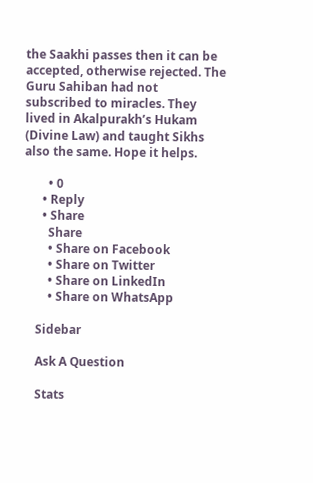the Saakhi passes then it can be accepted, otherwise rejected. The Guru Sahiban had not subscribed to miracles. They lived in Akalpurakh’s Hukam (Divine Law) and taught Sikhs also the same. Hope it helps.

        • 0
      • Reply
      • Share
        Share
        • Share on Facebook
        • Share on Twitter
        • Share on LinkedIn
        • Share on WhatsApp

    Sidebar

    Ask A Question

    Stats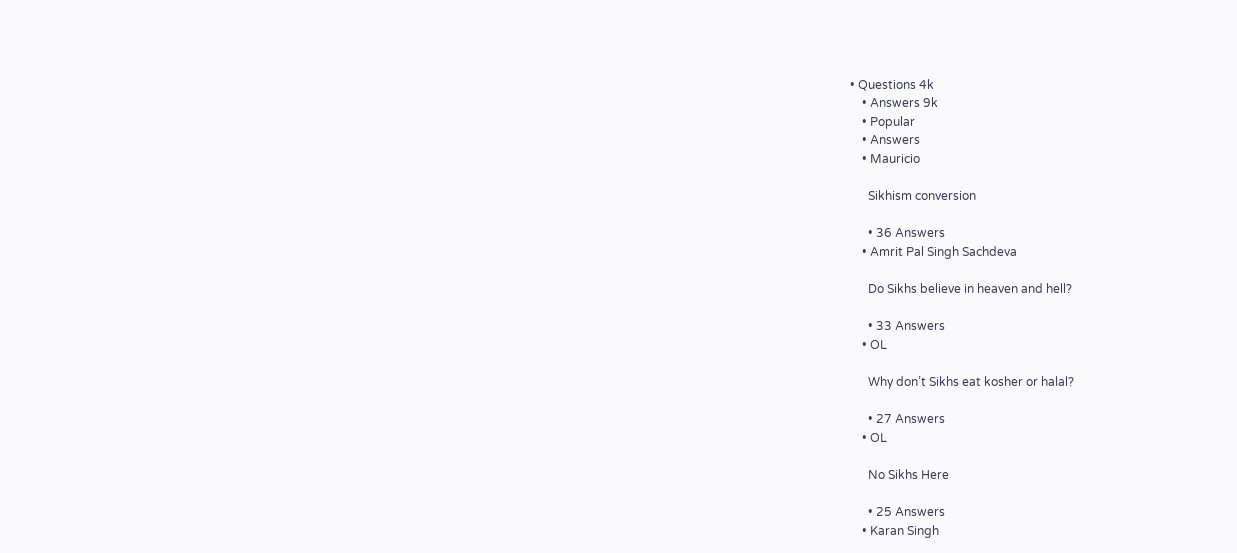• Questions 4k
    • Answers 9k
    • Popular
    • Answers
    • Mauricio

      Sikhism conversion

      • 36 Answers
    • Amrit Pal Singh Sachdeva

      Do Sikhs believe in heaven and hell?

      • 33 Answers
    • OL

      Why don’t Sikhs eat kosher or halal?

      • 27 Answers
    • OL

      No Sikhs Here

      • 25 Answers
    • Karan Singh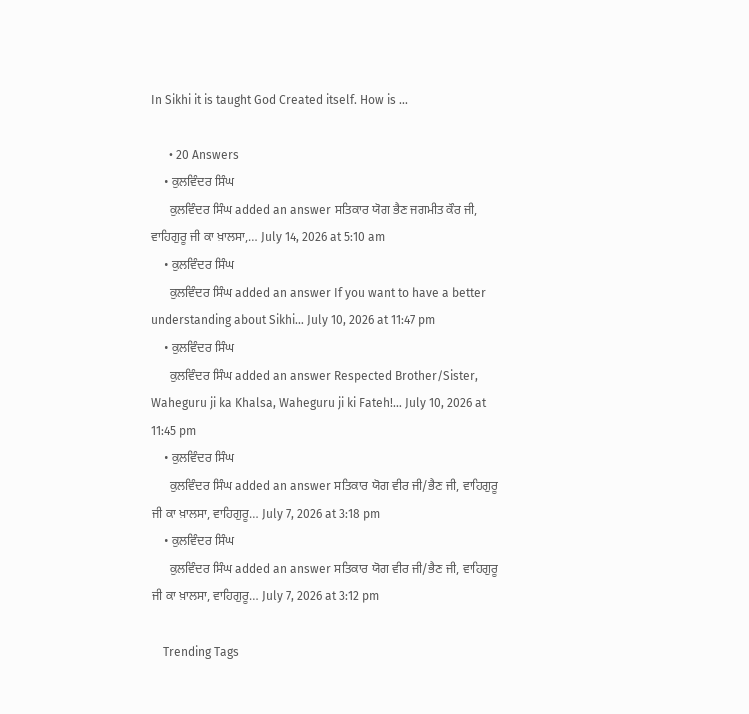In Sikhi it is taught God Created itself. How is ...

      • 20 Answers
    • ਕੁਲਵਿੰਦਰ ਸਿੰਘ
      ਕੁਲਵਿੰਦਰ ਸਿੰਘ added an answer ਸਤਿਕਾਰ ਯੋਗ ਭੈਣ ਜਗਮੀਤ ਕੌਰ ਜੀ, ਵਾਹਿਗੁਰੂ ਜੀ ਕਾ ਖ਼ਾਲਸਾ,… July 14, 2026 at 5:10 am
    • ਕੁਲਵਿੰਦਰ ਸਿੰਘ
      ਕੁਲਵਿੰਦਰ ਸਿੰਘ added an answer If you want to have a better understanding about Sikhi… July 10, 2026 at 11:47 pm
    • ਕੁਲਵਿੰਦਰ ਸਿੰਘ
      ਕੁਲਵਿੰਦਰ ਸਿੰਘ added an answer Respected Brother/Sister, Waheguru ji ka Khalsa, Waheguru ji ki Fateh!… July 10, 2026 at 11:45 pm
    • ਕੁਲਵਿੰਦਰ ਸਿੰਘ
      ਕੁਲਵਿੰਦਰ ਸਿੰਘ added an answer ਸਤਿਕਾਰ ਯੋਗ ਵੀਰ ਜੀ/ਭੈਣ ਜੀ, ਵਾਹਿਗੁਰੂ ਜੀ ਕਾ ਖ਼ਾਲਸਾ, ਵਾਹਿਗੁਰੂ… July 7, 2026 at 3:18 pm
    • ਕੁਲਵਿੰਦਰ ਸਿੰਘ
      ਕੁਲਵਿੰਦਰ ਸਿੰਘ added an answer ਸਤਿਕਾਰ ਯੋਗ ਵੀਰ ਜੀ/ਭੈਣ ਜੀ, ਵਾਹਿਗੁਰੂ ਜੀ ਕਾ ਖ਼ਾਲਸਾ, ਵਾਹਿਗੁਰੂ… July 7, 2026 at 3:12 pm

    Trending Tags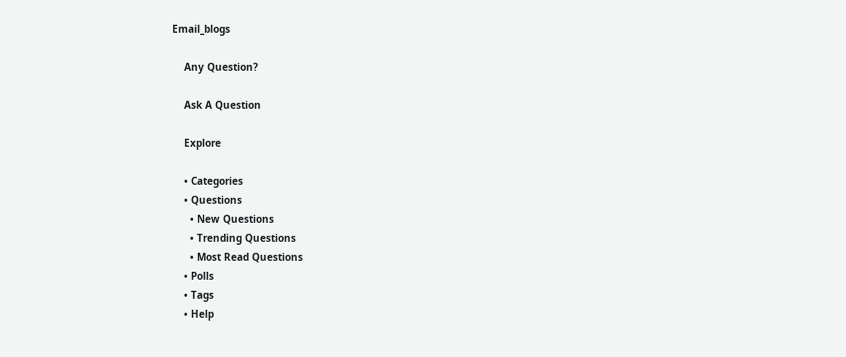Email_blogs

    Any Question?

    Ask A Question

    Explore

    • Categories
    • Questions
      • New Questions
      • Trending Questions
      • Most Read Questions
    • Polls
    • Tags
    • Help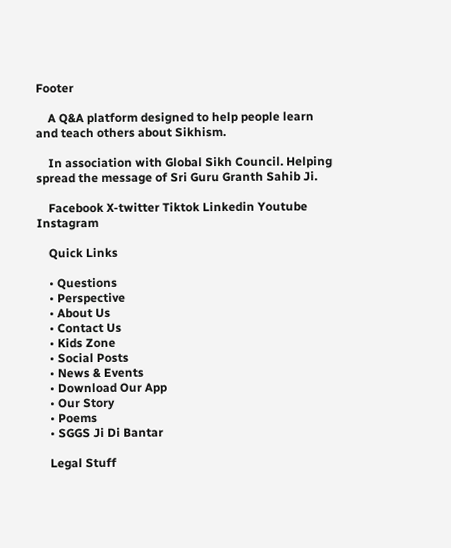Footer

    A Q&A platform designed to help people learn and teach others about Sikhism.

    In association with Global Sikh Council. Helping spread the message of Sri Guru Granth Sahib Ji.

    Facebook X-twitter Tiktok Linkedin Youtube Instagram

    Quick Links

    • Questions
    • Perspective
    • About Us
    • Contact Us
    • Kids Zone
    • Social Posts
    • News & Events
    • Download Our App
    • Our Story
    • Poems
    • SGGS Ji Di Bantar

    Legal Stuff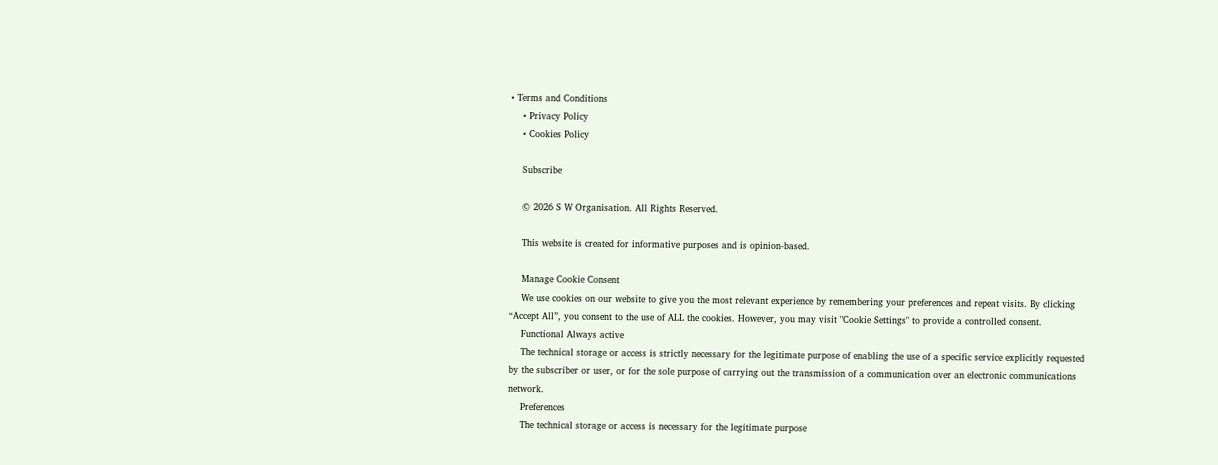• Terms and Conditions
    • Privacy Policy
    • Cookies Policy

    Subscribe

    © 2026 S W Organisation. All Rights Reserved.

    This website is created for informative purposes and is opinion-based.

    Manage Cookie Consent
    We use cookies on our website to give you the most relevant experience by remembering your preferences and repeat visits. By clicking “Accept All”, you consent to the use of ALL the cookies. However, you may visit "Cookie Settings" to provide a controlled consent.
    Functional Always active
    The technical storage or access is strictly necessary for the legitimate purpose of enabling the use of a specific service explicitly requested by the subscriber or user, or for the sole purpose of carrying out the transmission of a communication over an electronic communications network.
    Preferences
    The technical storage or access is necessary for the legitimate purpose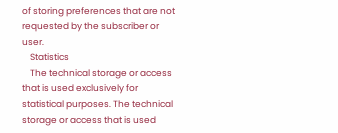of storing preferences that are not requested by the subscriber or user.
    Statistics
    The technical storage or access that is used exclusively for statistical purposes. The technical storage or access that is used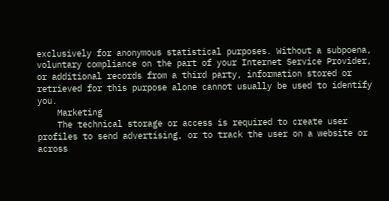exclusively for anonymous statistical purposes. Without a subpoena, voluntary compliance on the part of your Internet Service Provider, or additional records from a third party, information stored or retrieved for this purpose alone cannot usually be used to identify you.
    Marketing
    The technical storage or access is required to create user profiles to send advertising, or to track the user on a website or across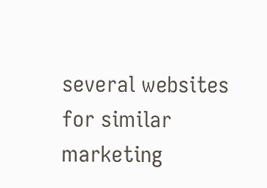several websites for similar marketing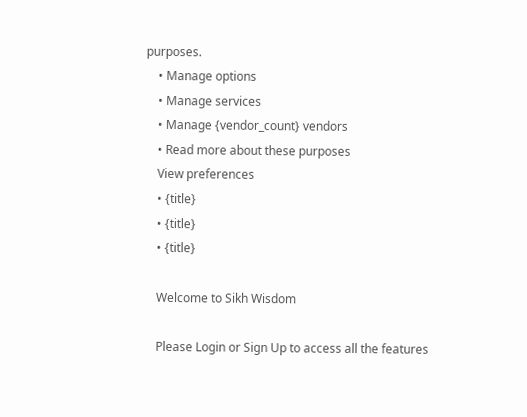purposes.
    • Manage options
    • Manage services
    • Manage {vendor_count} vendors
    • Read more about these purposes
    View preferences
    • {title}
    • {title}
    • {title}

    Welcome to Sikh Wisdom

    Please Login or Sign Up to access all the features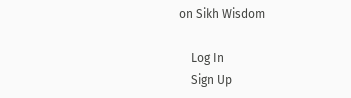on Sikh Wisdom

    Log In
    Sign Up